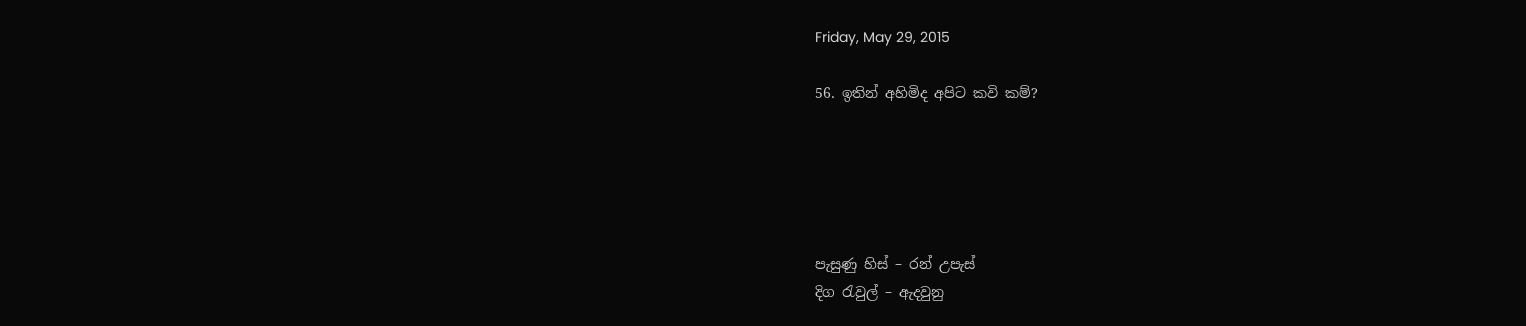Friday, May 29, 2015

56. ඉතින් අහිමිද අපිට කවි කම්?





පැසුණු හිස් – රන් උපැස්
දිග රැවුල් – ඇදවුනු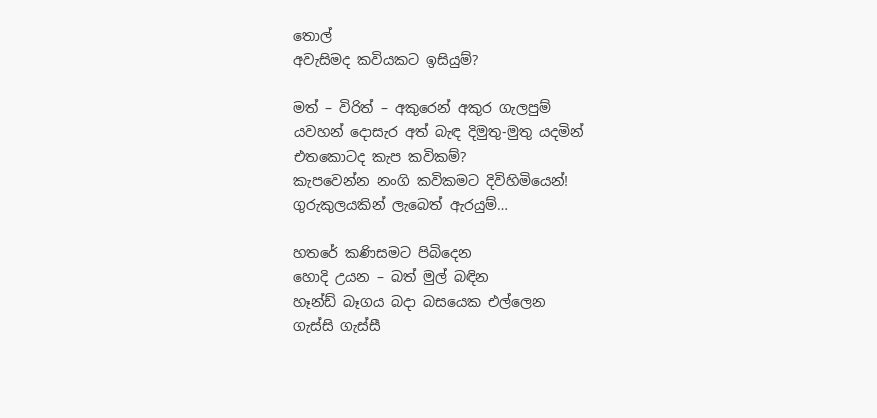තොල්
අවැසිමද කවියකට ඉසියුම්?

මත් – විරිත් – අකුරෙන් අකුර ගැලපුම්
යවහන් දොසැර අත් බැඳ දිමුතු-මුතු යදමින්
එතකොටද කැප කවිකම්?
කැපවෙන්න නංගි කවිකමට දිවිහිමියෙන්!
ගුරුකුලයකින් ලැබෙත් ඇරයුම්…

හතරේ කණිසමට පිබිදෙන
හොදි උයන – බත් මුල් බඳින
හෑන්ඩ් බෑගය බදා බසයෙක එල්ලෙන
ගැස්සි ගැස්සී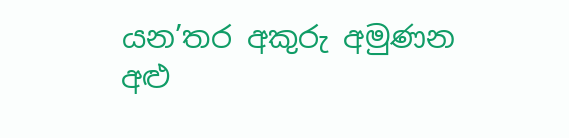යන’තර අකුරු අමුණන
අළු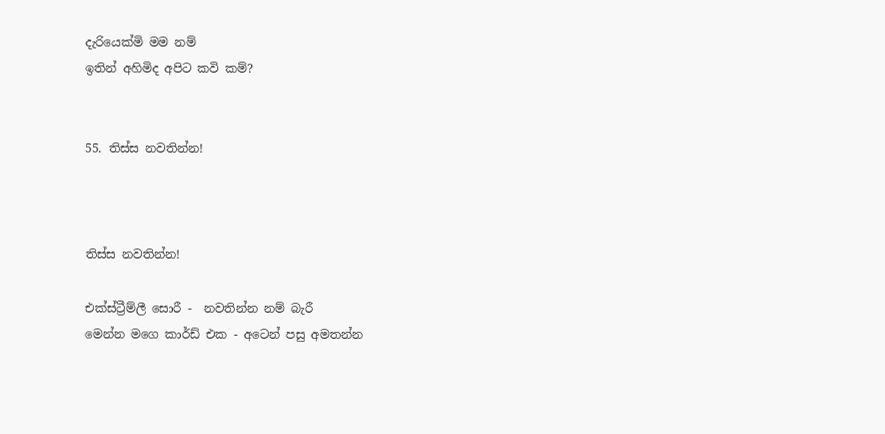දැරියෙක්මි මම නම්
ඉතින් අහිමිද අපිට කවි කම්?


55. තිස්ස නවතින්න!



තිස්ස නවතින්න!

එක්ස්ට්‍රීම්ලී සොරී -  නවතින්න නම් බැරී
මෙන්න මගෙ කාර්ඩ් එක - අටෙන් පසු අමතන්න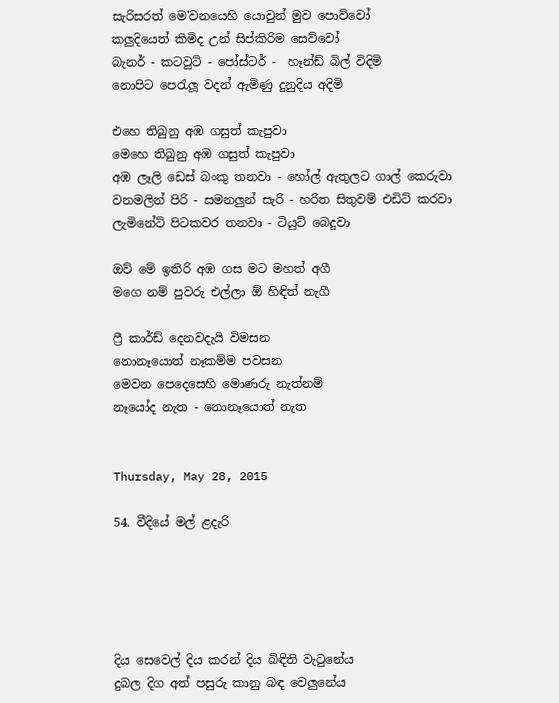සැරිසරත් මෙ'වනයෙහි යොවුන් මුව පොව්වෝ
කලුදියෙත් කිමිද උන් සිප්කිරිම සෙව්වෝ
බැනර් - කටවුට් - පෝස්ටර් -  හෑන්ඩ් බිල් විදිමි
නොපිට පෙරැලූ වදන් ඇමිණු දුනුදිය අදිමි

එහෙ තිබුනු අඹ ගසුත් කැපුවා
මෙහෙ තිබුනු අඹ ගසුත් කැපුවා
අඹ ලෑලි ඩෙස් බංකු තනවා - හෝල් ඇතුලට ගාල් කෙරුවා
වනමලින් පිරි - සමනලුන් සැරි - හරිත සිතුවම් එඩිට් කරවා
ලැමිනේට් පිටකවර තනවා - ටියුට් බෙදුවා

ඔව් මේ ඉතිරි අඹ ගස මට මහත් අගී
මගෙ නම් පුවරු එල්ලා ඕ හිඳිත් නැගී

ෆ්‍රී කාර්ඩ් දෙනවදැයි විමසන
නොනෑයොත් නෑකම්ම පවසන
මෙවන පෙදෙසෙහි මොණරු නැත්නම්
නෑයෝද නැත - නොනෑයොත් නැත


Thursday, May 28, 2015

54. වීදියේ මල් ළදැරි





දිය සෙවෙල් දිය කරන් දිය බිඳිති වැටුනේය
දුබල දිග අත් පසුරු කානු බඳ වෙලුනේය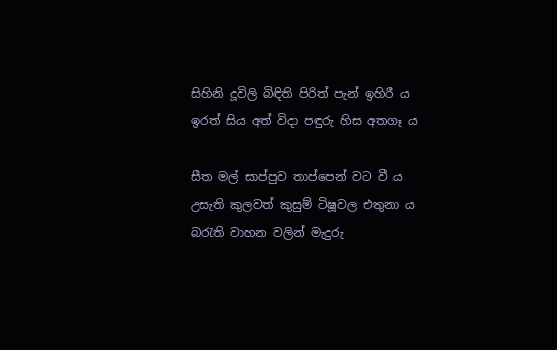සිහිනි දූවිලි බිඳිති පිරිත් පැන් ඉහිරී ය
ඉරත් සිය අත් විදා පඳුරු හිස අතගෑ ය

සීත මල් සාප්පුව තාප්පෙන් වට වී ය
උසැති කුලවත් කුසුම් ටිෂූවල එතුනා ය
බරැති වාහන වලින් මැදුරු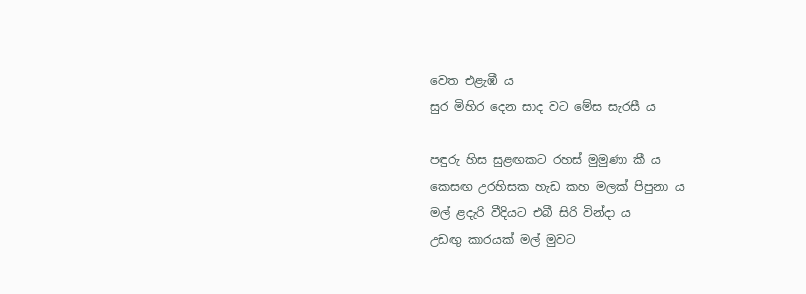වෙත එළැඹී ය
සුර මිහිර දෙන සාද වට මේස සැරසී ය

පඳුරු හිස සුළඟකට රහස් මුමුණා කී ය
කෙසඟ උරහිසක හැඩ කහ මලක් පිපුනා ය
මල් ළදැරි වීදියට එබී සිරි වින්දා ය
උඩඟු කාරයක් මල් මුවට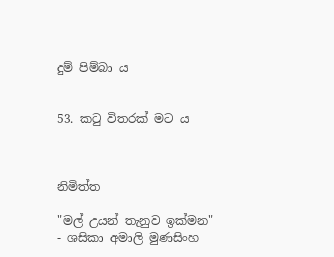දුම් පිම්බා ය


53. කටු විතරක් මට ය



නිමිත්ත

"මල් උයන් තැනුව ඉක්මන" - ශසිකා අමාලි මුණසිංහ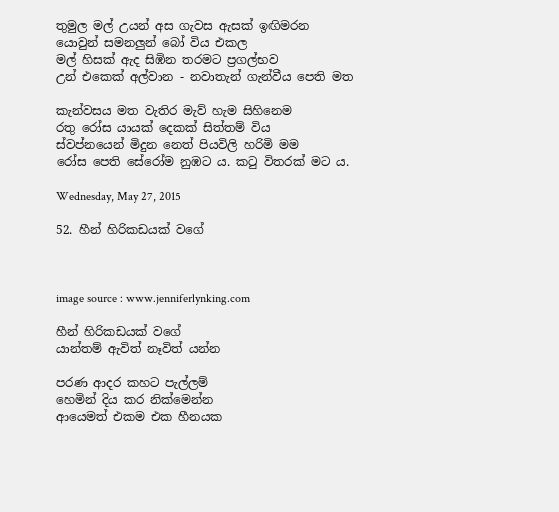තුමුල මල් උයන් අස ගැවස ඇසක් ඉඟිමරන
යොවුන් සමනලුන් බෝ විය එකල
මල් හිසක් ඇද සිඹින තරමට ප්‍රගල්භව
උන් එකෙක් අල්වාන - නවාතැන් ගැන්වීය පෙති මත

කැන්වසය මත වැතිර මැව් හැම සිහිනෙම
රතු රෝස යායක් දෙකක් සිත්තම් විය
ස්වප්නයෙන් මිදුන නෙත් පියවිලි හරිමි මම
රෝස පෙති සේරෝම නුඹට ය. කටු විතරක් මට ය.

Wednesday, May 27, 2015

52. හීන් හිරිකඩයක් වගේ



image source : www.jenniferlynking.com

හීන් හිරිකඩයක් වගේ
යාන්තම් ඇවිත් නෑවිත් යන්න

පරණ ආදර කහට පැල්ලම්
හෙමින් දිය කර නික්මෙන්න
ආයෙමත් එකම එක හීනයක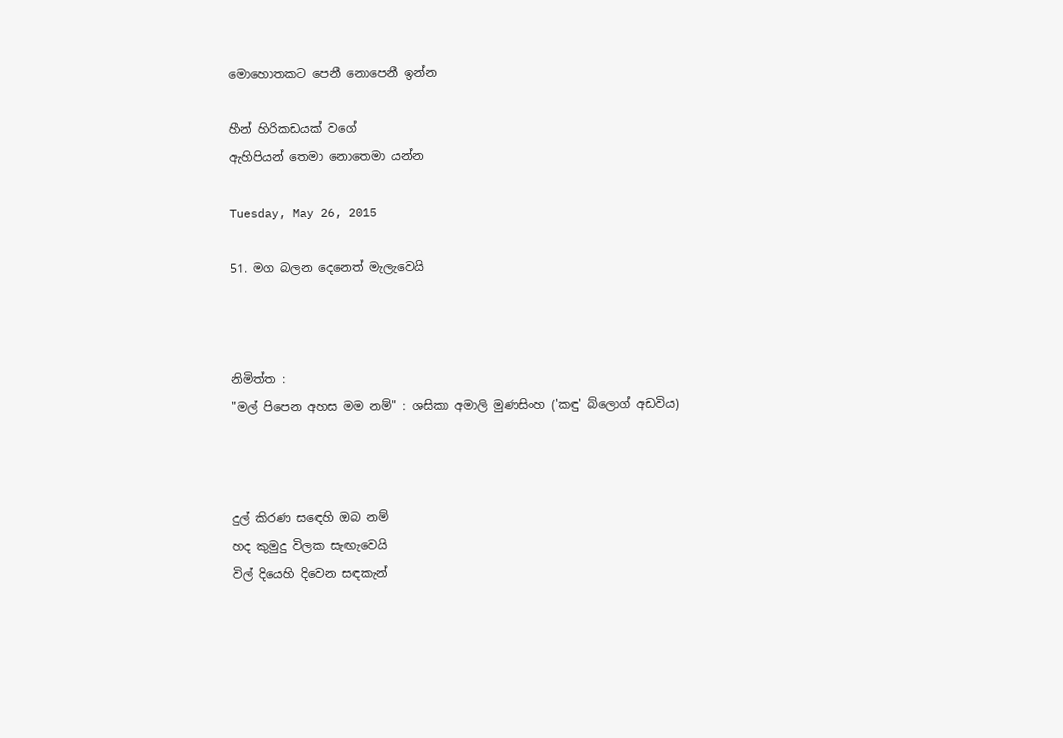මොහොතකට පෙනී නොපෙනී ඉන්න

හීන් හිරිකඩයක් වගේ
ඇහිපියන් තෙමා නොතෙමා යන්න

Tuesday, May 26, 2015

51. මග බලන දෙනෙත් මැලැවෙයි



නිමිත්ත :
"මල් පිපෙන අහස මම නම්" : ශසිකා අමාලි මුණසිංහ ('කඳු' බ්ලොග් අඩවිය)



දුල් කිරණ සඳෙහි ඔබ නම්
හද කුමුදු විලක සැඟැවෙයි
විල් දියෙහි දිවෙන සඳකැන්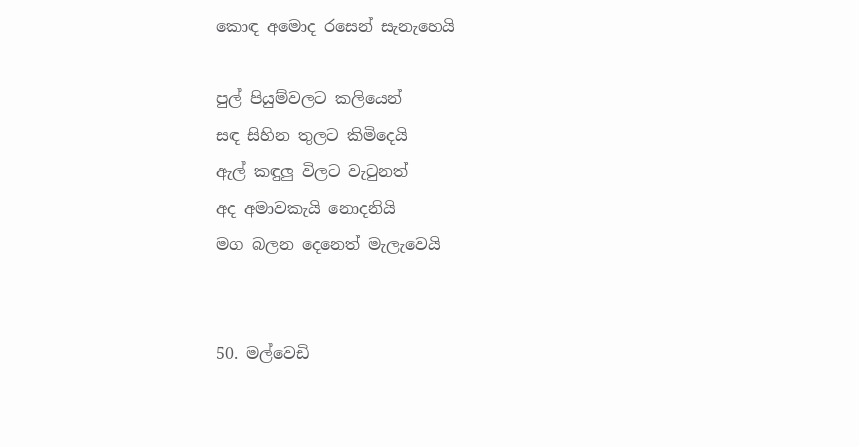කොඳ අමොද රසෙන් සැනැහෙයි

පුල් පියුම්වලට කලියෙන්
සඳ සිහින තුලට කිමිදෙයි
ඇල් කඳුලු විලට වැටුනත්
අද අමාවකැයි නොදනියි
මග බලන දෙනෙත් මැලැවෙයි


50. මල්වෙඩි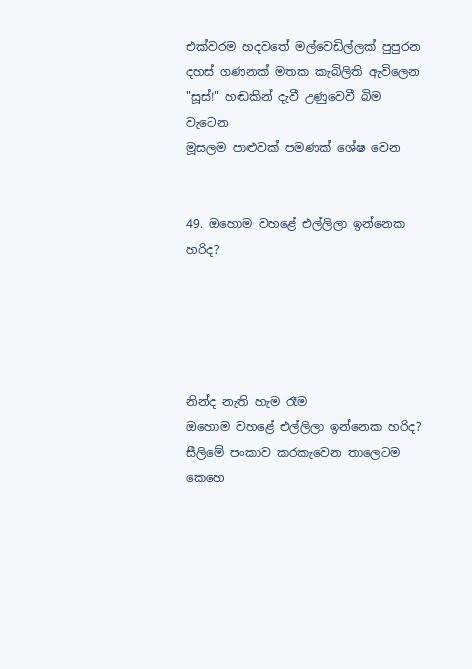එක්වරම හදවතේ මල්වෙඩිල්ලක් පුපුරන
දහස් ගණනක් මතක කැබිලිති ඇවිලෙන
"සූස්!" හඬකින් දැවී උණුවෙවී බිම වැටෙන
මූසලම පාළුවක් පමණක් ශේෂ වෙන


49. ඔහොම වහළේ එල්ලිලා ඉන්නෙක හරිද?





නින්ද නැති හැම රෑම
ඔහොම වහළේ එල්ලිලා ඉන්නෙක හරිද?
සීලිමේ පංකාව කරකැවෙන තාලෙටම
කෙහෙ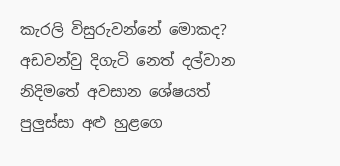කැරලි විසුරුවන්නේ මොකද?
අඩවන්වු දිගැටි නෙත් දල්වාන
නිදිමතේ අවසාන ශේෂයත්
පුලුස්සා අළු හුළගෙ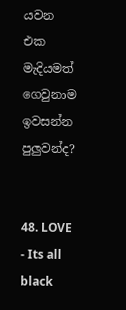යවන එක
මැදියමත් ගෙවුනාම ඉවසන්න පුලුවන්ද?


48. LOVE - Its all black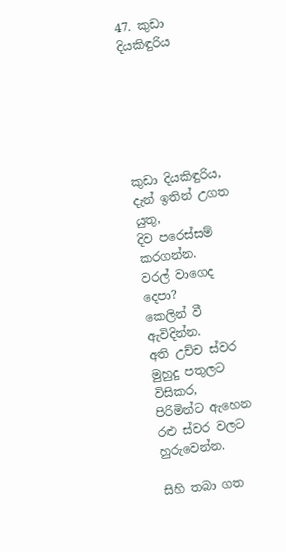47. කුඩා දියකිඳුරිය






කුඩා දියකිඳුරිය,
දැන් ඉතින් උගත යුතු,
දිව පරෙස්සම් කරගන්න.
වරල් වාගෙද දෙපා?
කෙලින් වී ඇවිදින්න.
අති උච්ච ස්වර මුහුදු පතුලට විසිකර,
පිරිමින්ට ඇහෙන රළු ස්වර වලට හුරුවෙන්න.

සිහි තබා ගත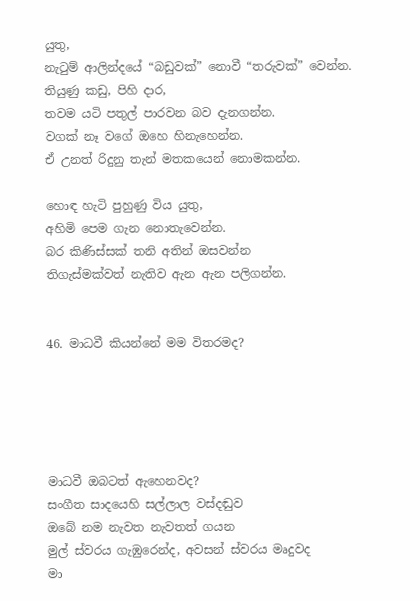යුතු,
නැටුම් ආලින්දයේ “බඩුවක්” නොවී “තරුවක්” වෙන්න.
තියුණු කඩු, පිහි දාර,
තවම යටි පතුල් පාරවන බව දැනගන්න.
වගක් නෑ වගේ ඔහෙ හිනැහෙන්න.
ඒ උනත් රිදුනු තැන් මතකයෙන් නොමකන්න.

හොඳ හැටි පුහුණු විය යුතු,
අහිමි පෙම ගැන නොතැවෙන්න.
බර කිණිස්සක් තනි අතින් ඔසවන්න
තිගැස්මක්වත් නැතිව ඇන ඇන පලිගන්න.


46. මාධවී කියන්නේ මම විතරමද?





මාධවී ඔබටත් ඇහෙනවද?
සංගීත සාදයෙහි සල්ලාල වස්දඬුව
ඔබේ නම නැවත නැවතත් ගයන
මුල් ස්වරය ගැඹුරෙන්ද, අවසන් ස්වරය මෘදුවද
මා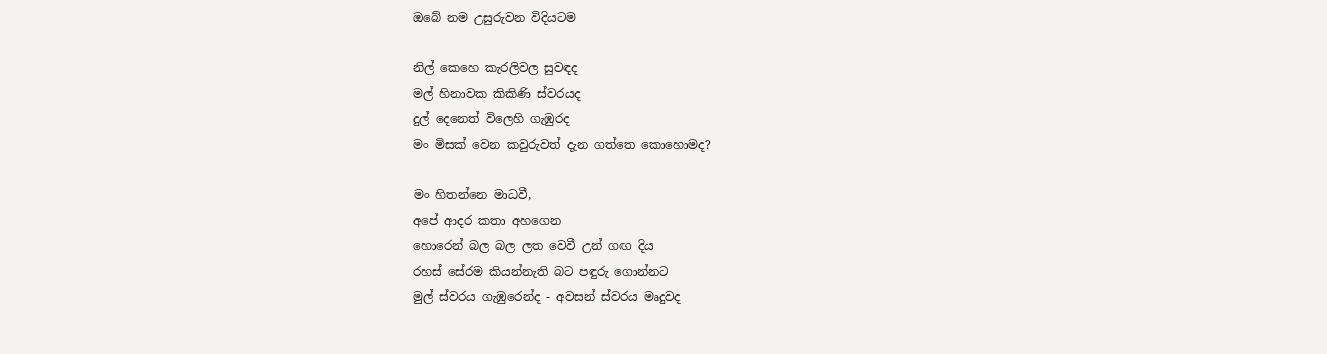ඔබේ නම උසුරුවන විදියටම

නිල් කෙහෙ කැරලිවල සුවඳද
මල් හිනාවක කිකිණි ස්වරයද
දුල් දෙනෙත් විලෙහි ගැඹුරද
මං මිසක් වෙන කවුරුවත් දැන ගත්තෙ කොහොමද?

මං හිතන්නෙ මාධවී,
අපේ ආදර කතා අහගෙන
හොරෙන් බල බල ලත වෙවී උන් ගඟ දිය
රහස් සේරම කියන්නැති බට පඳුරු ගොන්නට
මුල් ස්වරය ගැඹුරෙන්ද - අවසන් ස්වරය මෘදුවද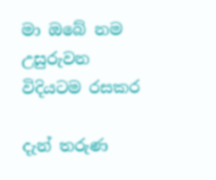මා ඔබේ නම උසුරුවන විදියටම රසකර

දැන් තරුණ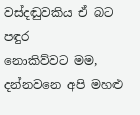වස්දඬුවකිය ඒ බට පඳුර
නොකිව්වට මම, දන්නවනෙ අපි මහළු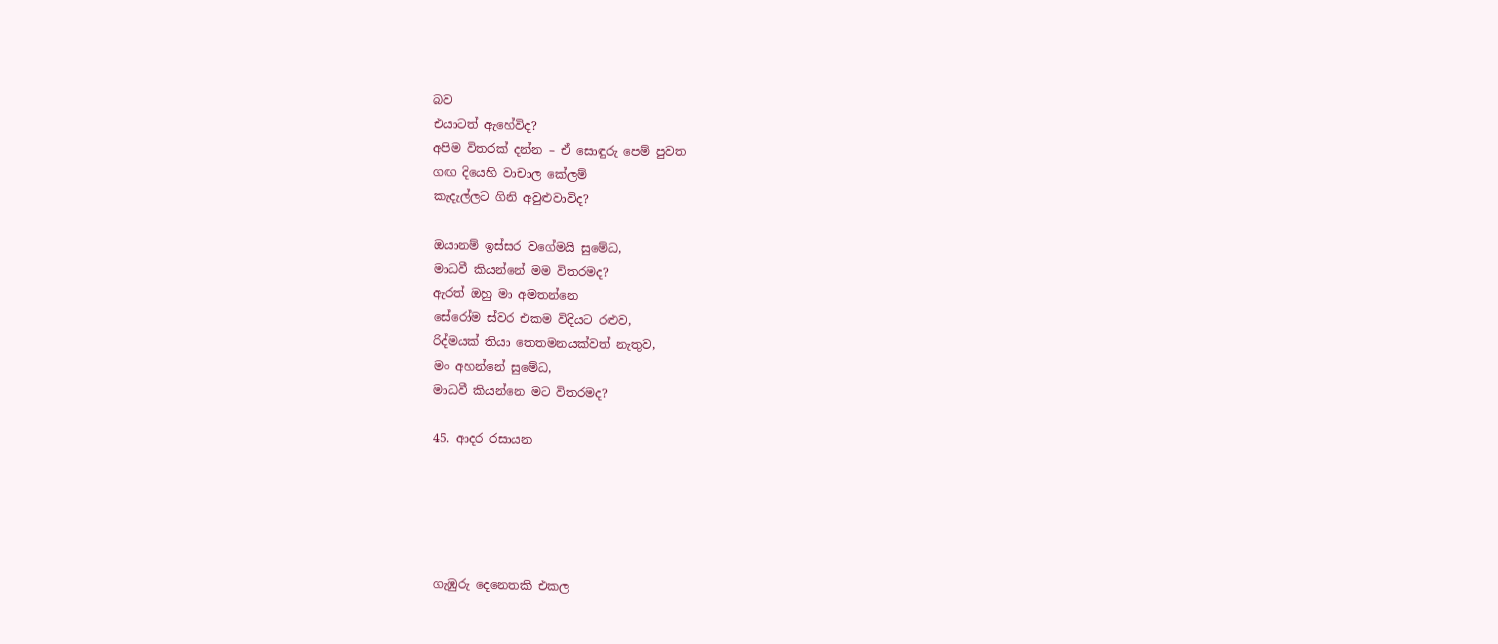බව
එයාටත් ඇහේවිද?
අපිම විතරක් දන්න – ඒ සොඳුරු පෙම් පුවත
ගඟ දියෙහි වාචාල කේලම්
කැදැල්ලට ගිනි අවුළුවාවිද?

ඔයානම් ඉස්සර වගේමයි සුමේධ,
මාධවී කියන්නේ මම විතරමද?
ඇරත් ඔහු මා අමතන්නෙ
සේරෝම ස්වර එකම විදියට රළුව,
රිද්මයක් තියා තෙතමනයක්වත් නැතුව,
මං අහන්නේ සුමේධ,
මාධවී කියන්නෙ මට විතරමද?

45. ආදර රසායන





ගැඹුරු දෙනෙතකි එකල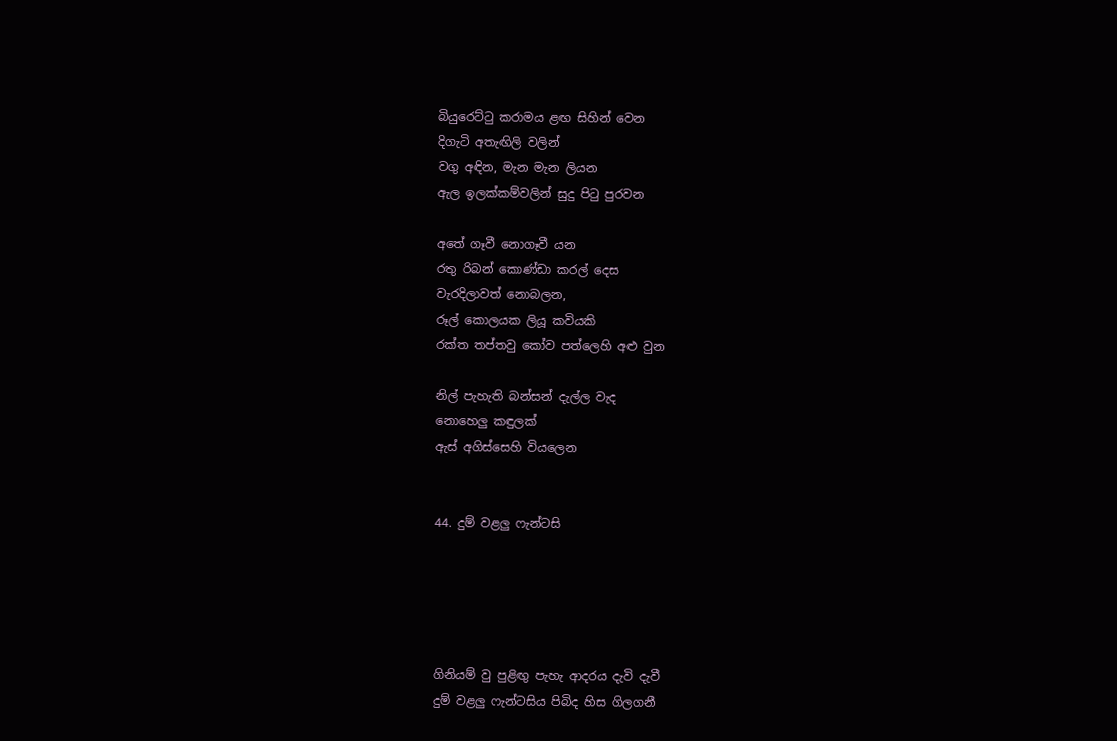බියුරෙට්ටු කරාමය ළඟ සිහින් වෙන
දිගැටි අතැඟිලි වලින්
වගු අඳින, මැන මැන ලියන
ඇල ඉලක්කම්වලින් සුදු පිටු පුරවන

අතේ ගෑවී නොගෑවී යන
රතු රිබන් කොණ්ඩා කරල් දෙස
වැරදිලාවත් නොබලන,
රූල් කොලයක ලියූ කවියකි
රක්ත තප්තවු කෝව පත්ලෙහි අළු වුන

නිල් පැහැති බන්සන් දැල්ල වැද
නොහෙලු කඳුලක්
ඇස් අගිස්සෙහි වියලෙන


44. දුම් වළලු ෆැන්ටසි





ගිනියම් වු පුළිඟු පැහැ ආදරය දැවි දැවී
දුම් වළලු ෆැන්ටසිය පිබිද හිස ගිලගනී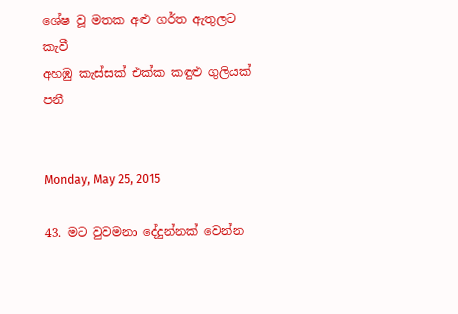ශේෂ වූ මතක අළු ගර්ත ඇතුලට කැවී
අහඹු කැස්සක් එක්ක කඳුළු ගුලියක් පනී


Monday, May 25, 2015

43. මට වුවමනා දේදුන්නක් වෙන්න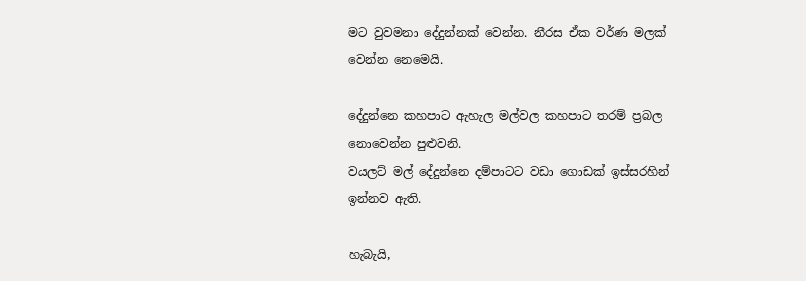මට වුවමනා දේදුන්නක් වෙන්න. නීරස ඒක වර්ණ මලක් වෙන්න නෙමෙයි.

දේදුන්නෙ කහපාට ඇහැල මල්වල කහපාට තරම් ප්‍රබල නොවෙන්න පුළුවනි.
වයලට් මල් දේදුන්නෙ දම්පාටට වඩා ගොඩක් ඉස්සරහින් ඉන්නව ඇති.

හැබැයි,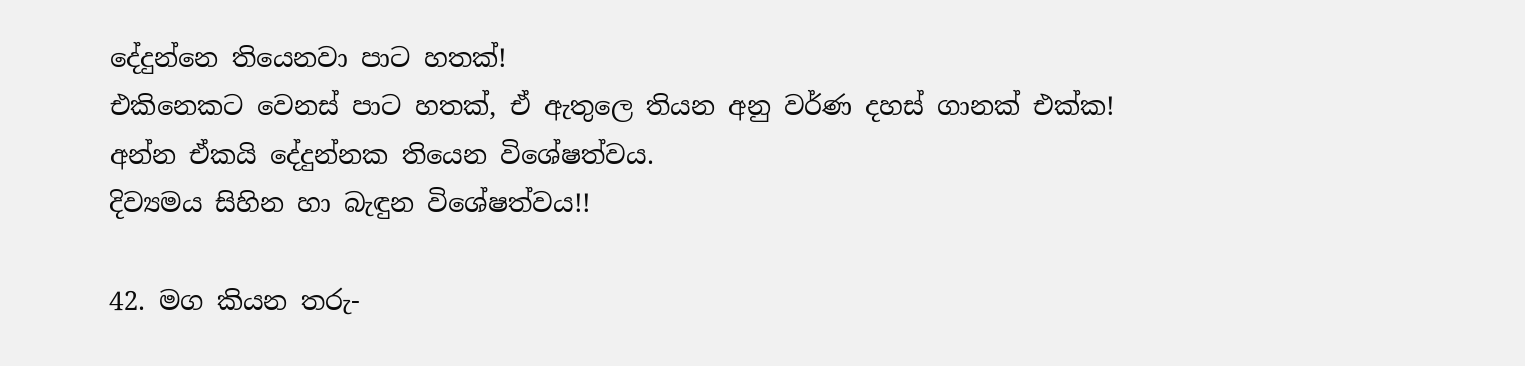දේදුන්නෙ තියෙනවා පාට හතක්!
එකිනෙකට වෙනස් පාට හතක්, ඒ ඇතුලෙ තියන අනු වර්ණ දහස් ගානක් එක්ක!
අන්න ඒකයි දේදුන්නක තියෙන විශේෂත්වය.
දිව්‍යමය සිහින හා බැඳුන විශේෂත්වය!!

42. මග කියන තරු-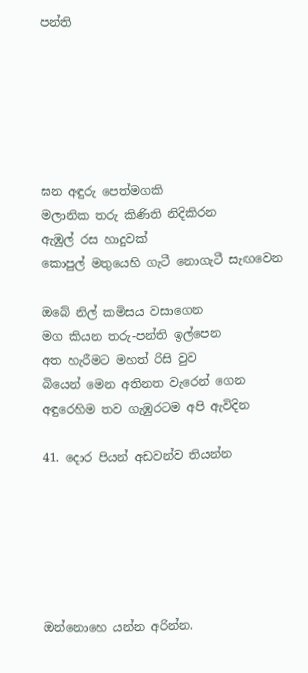පන්ති






ඝන අඳුරු පෙත්මගකි
මලානික තරු කිණිති නිදිකිරන
ඇඹුල් රස හාදුවක්
කොපුල් මතුයෙහි ගැටී නොගැටී සැඟවෙන

ඔබේ නිල් කමිසය වසාගෙන
මග කියන තරු-පන්ති ඉල්පෙන
අත හැරීමට මහත් රිසි වුව
බියෙන් මෙන අතිනත වැරෙන් ගෙන
අඳුරෙහිම තව ගැඹුරටම අපි ඇවිදින

41. දොර පියන් අඩවන්ව තියන්න






ඔන්නොහෙ යන්න අරින්න.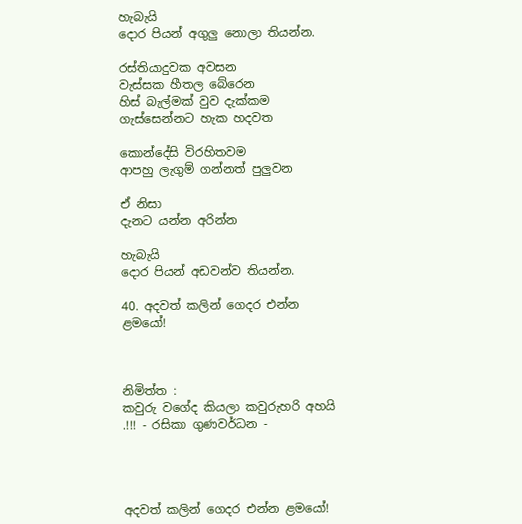හැබැයි
දොර පියන් අගුලු නොලා තියන්න.

රස්තියාදුවක අවසන
වැස්සක හීතල බේරෙන
හිස් බැල්මක් වුව දැක්කම
ගැස්සෙන්නට හැක හදවත

කොන්දේසි විරහිතවම
ආපහු ලැගුම් ගන්නත් පුලුවන

ඒ නිසා
දැනට යන්න අරින්න

හැබැයි
දොර පියන් අඩවන්ව තියන්න.

40. අදවත් කලින් ගෙදර එන්න ළමයෝ!



නිමිත්ත :
කවුරු වගේද කියලා කවුරුහරි අහයි .!!! - රසිකා ගුණවර්ධන -




අදවත් කලින් ගෙදර එන්න ළමයෝ!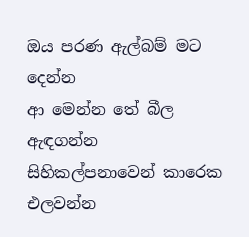ඔය පරණ ඇල්බම් මට දෙන්න
ආ මෙන්න තේ බීල ඇඳගන්න
සිහිකල්පනාවෙන් කාරෙක එලවන්න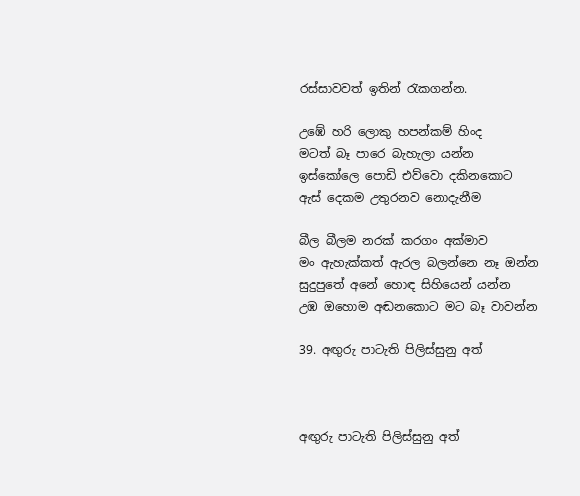රස්සාවවත් ඉතින් රැකගන්න.

උඹේ හරි ලොකු හපන්කම් හිංද
මටත් බෑ පාරෙ බැහැලා යන්න
ඉස්කෝලෙ පොඩි එව්වො දකිනකොට
ඇස් දෙකම උතුරනව නොදැනීම

බීල බීලම නරක් කරගං අක්මාව
මං ඇහැක්කත් ඇරල බලන්නෙ නෑ ඔන්න
සුදුපුතේ අනේ හොඳ සිහියෙන් යන්න
උඹ ඔහොම අඬනකොට මට බෑ වාවන්න

39. අඟුරු පාටැති පිලිස්සුනු අත්



අඟුරු පාටැති පිලිස්සුනු අත්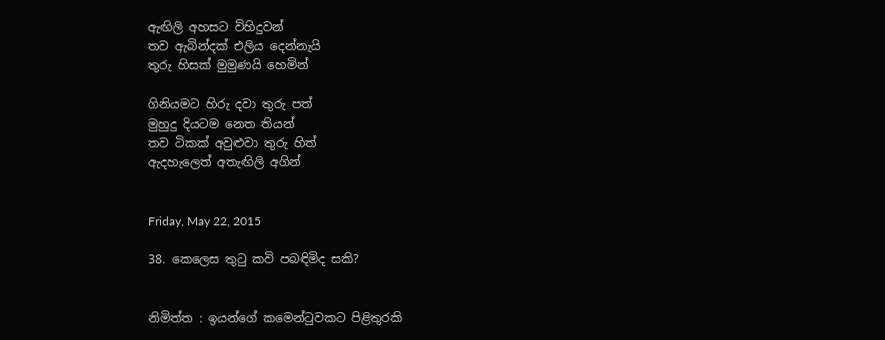ඇඟිලි අහසට විහිදුවන්
තව ඇබින්දක් එලිය දෙන්නැයි
තුරු හිසක් මුමුණයි හෙමින්

ගිනියමට හිරු දවා තුරු පත්
මුහුදු දියටම නෙත තියන්
තව ටිකක් අවුළුවා තුරු හිත්
ඇදහැලෙත් අතැඟිලි අගින්


Friday, May 22, 2015

38. කෙලෙස තුටු කවි පබඳිමිද සකි?


නිමිත්ත : ඉයන්ගේ කමෙන්ටුවකට පිළිතුරකි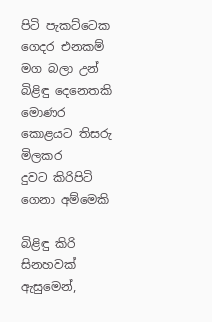පිටි පැකට්ටෙක ගෙදර එනකම්
මග බලා උන් බිළිඳු දෙනෙතකි
මොණර කොළයට තිසරු මිලකර
දුවට කිරිපිටි ගෙනා අම්මෙකි

බිළිඳු කිරි සිනහවක් ඇසුමෙන්,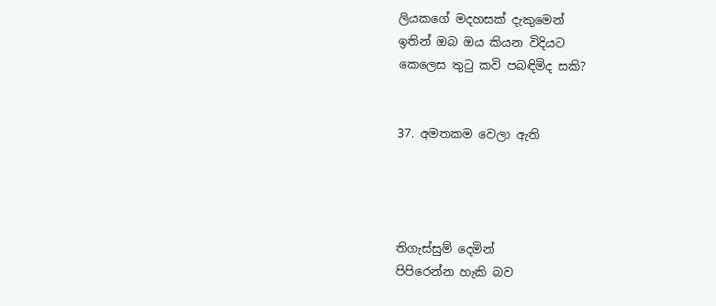ලියකගේ මදහසක් දැකුමෙන්
ඉතින් ඔබ ඔය කියන විදියට
කෙලෙස තුටු කවි පබඳිමිද සකි?


37. අමතකම වෙලා ඇති




තිගැස්සුම් දෙමින්
පිපිරෙන්න හැකි බව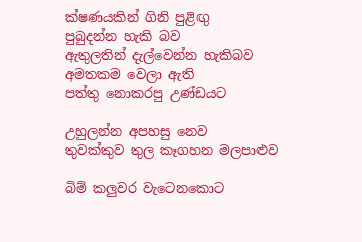ක්ෂණයකින් ගිනි පුළිඟු
පුබුදන්න හැකි බව
ඇතුලතින් දැල්වෙන්න හැකිබව
අමතකම වෙලා ඇති
පත්තු නොකරපු උණ්ඩයට

උහුලන්න අපහසු නෙව
තුවක්කුව තුල කෑගහන මලපාළුව

බිම් කලුවර වැටෙනකොට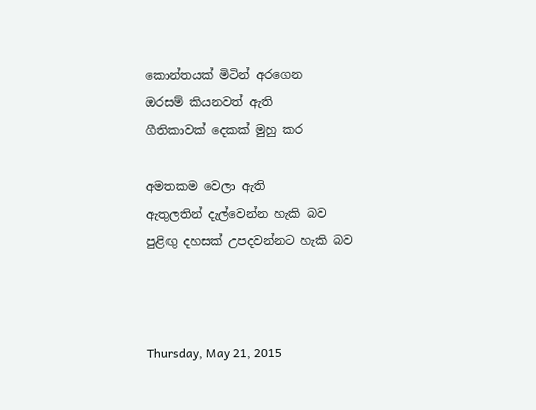කොන්තයක් මිටින් අරගෙන
ඔරසම් කියනවත් ඇති
ගීතිකාවක් දෙකක් මුහු කර

අමතකම වෙලා ඇති
ඇතුලතින් දැල්වෙන්න හැකි බව
පුළිඟු දහසක් උපදවන්නට හැකි බව



Thursday, May 21, 2015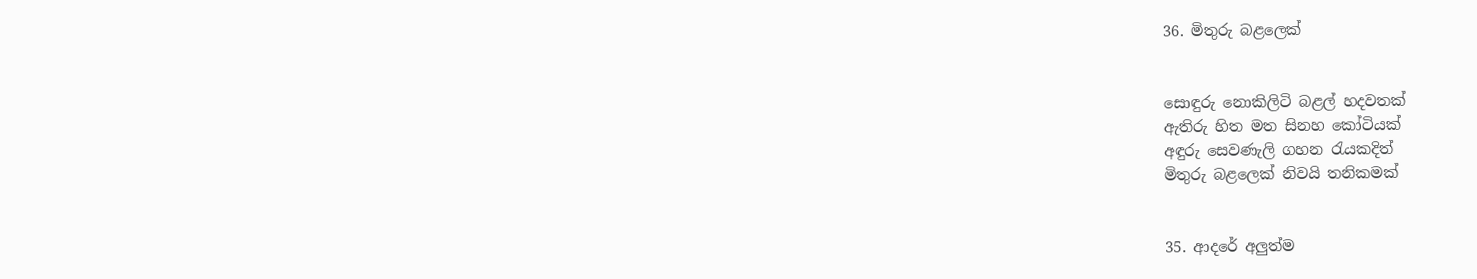36. මිතුරු බළලෙක්


සොඳුරු නොකිලිටි බළල් හදවතක්
ඇතිරු හිත මත සිනහ කෝටියක්
අඳුරු සෙවණැලි ගහන රැයකදිත්
මිතුරු බළලෙක් නිවයි තනිකමක්


35. ආදරේ අලුත්ම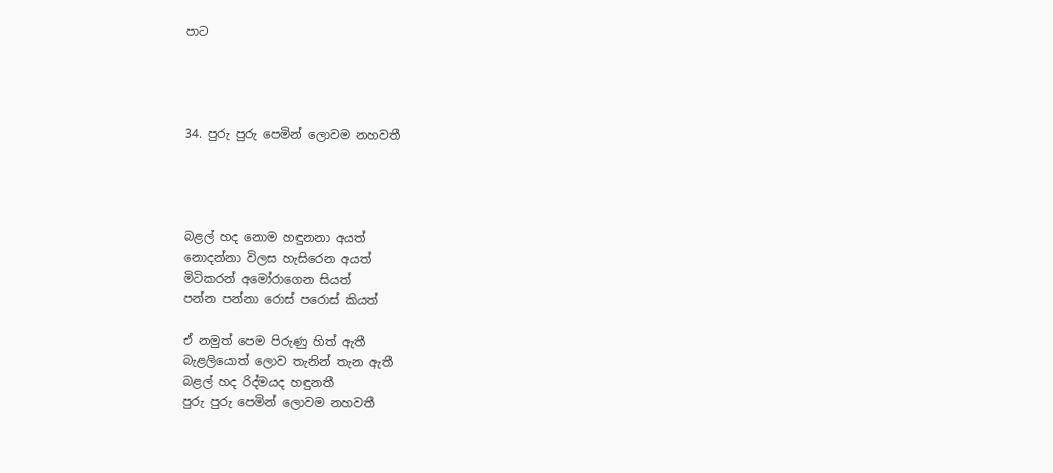පාට




34. පුරු පුරු පෙමින් ලොවම නහවතී




බළල් හද නොම හඳුනනා අයත්
නොදන්නා විලස හැසිරෙන අයත්
මිටිකරන් අමෝරාගෙන සියත්
පන්න පන්නා රොස් පරොස් කියත්

ඒ නමුත් පෙම පිරුණු හිත් ඇතී
බැළලියොත් ලොව තැනින් තැන ඇතී
බළල් හද රිද්මයද හඳුනතී
පුරු පුරු පෙමින් ලොවම නහවතී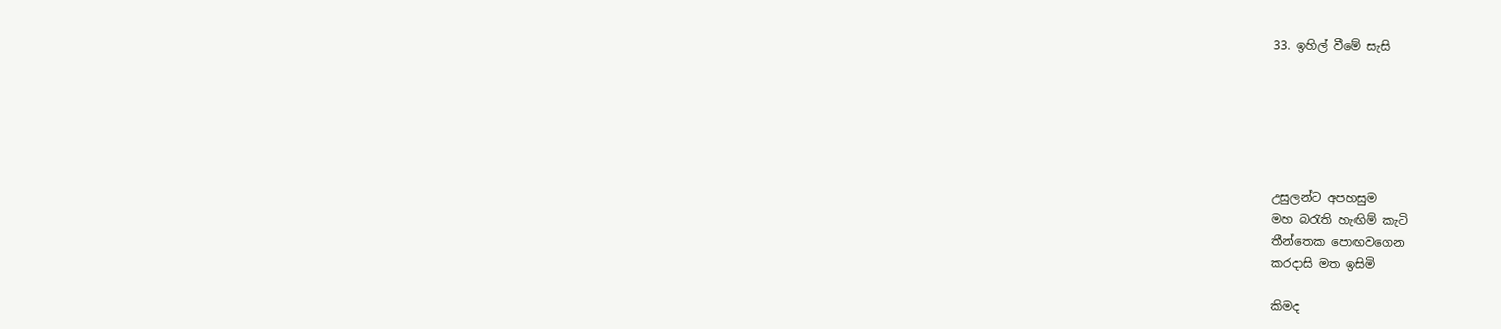33. ඉහිල් වීමේ සැසි






උසුලන්ට අපහසුම
මහ බරැති හැඟිම් කැටි
තීන්තෙක පොඟවගෙන
කරදාසි මත ඉසිමි

කිමද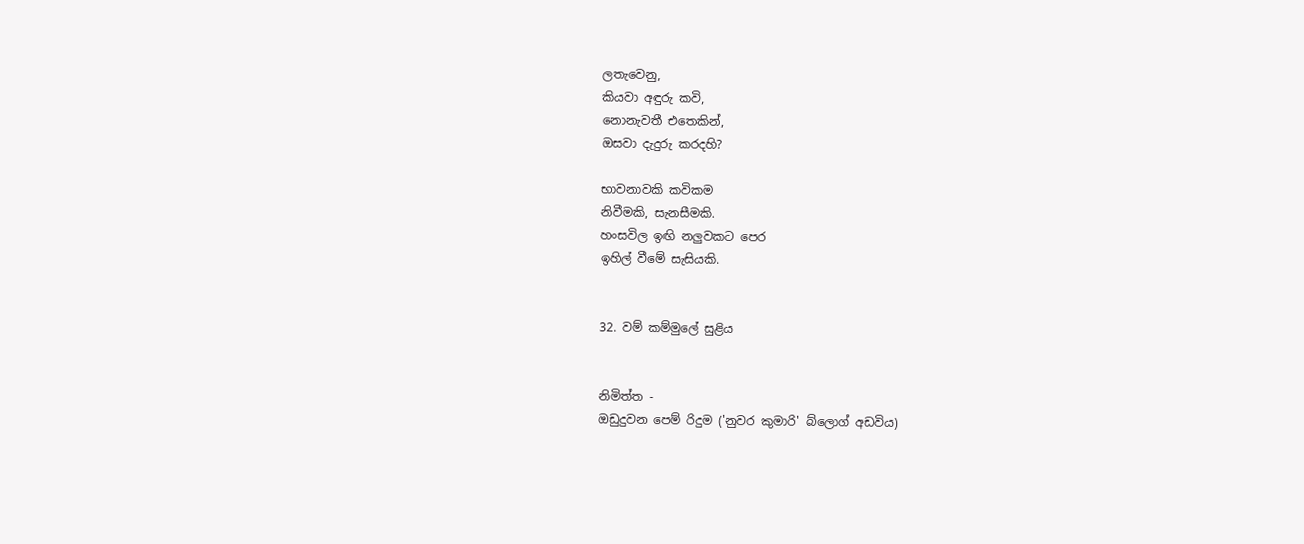ලතැවෙනු,
කියවා අඳුරු කවි,
නොනැවතී එතෙකින්,
ඔසවා දැදුරු කරදහි?

භාවනාවකි කවිකම
නිවීමකි, සැනසීමකි.
හංසවිල ඉඟි නලුවකට පෙර
ඉහිල් වීමේ සැසියකි.


32. වම් කම්මුලේ සුළිය


නිමිත්ත -
ඔඩුදුවන පෙම් රිදුම ('නුවර කුමාරි' බ්ලොග් අඩවිය)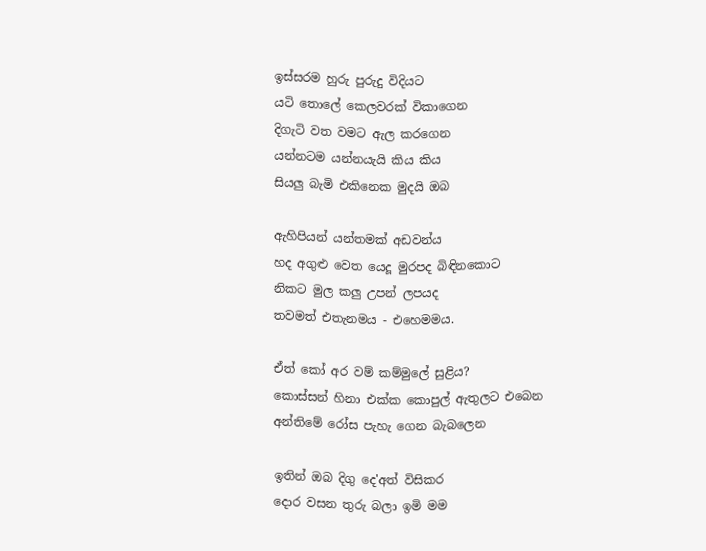ඉස්සරම හුරු පුරුදු විදියට
යටි තොලේ කෙලවරක් විකාගෙන
දිගැටි වත වමට ඇල කරගෙන
යන්නටම යන්නයැයි කිය කිය
සියලු බැමි එකිනෙක මුදයි ඔබ

ඇහිපියන් යන්තමක් අඩවන්ය
හද අගුළු වෙත යෙදූ මුරපද බිඳිනකොට
නිකට මුල කලු උපන් ලපයද
තවමත් එතැනමය - එහෙමමය.

ඒත් කෝ අර වම් කම්මුලේ සුළිය?
කොස්සන් හිනා එක්ක කොපුල් ඇතුලට එබෙන
අන්තිමේ රෝස පැහැ ගෙන බැබලෙන

ඉතින් ඔබ දිගු දෙ'අත් විසිකර
දොර වසන තුරු බලා ඉමි මම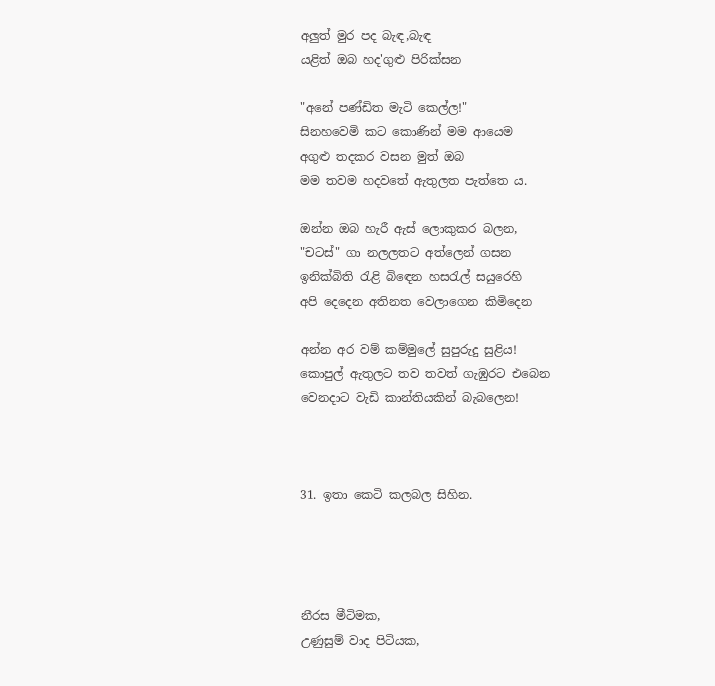අලුත් මුර පද බැඳ,බැඳ
යළිත් ඔබ හද'ගුළු පිරික්සන

"අනේ පණ්ඩිත මැටි කෙල්ල!"
සිනහවෙමි කට කොණින් මම ආයෙම
අගුළු තදකර වසන මුත් ඔබ
මම තවම හදවතේ ඇතුලත පැත්තෙ ය.

ඔන්න ඔබ හැරී ඇස් ලොකුකර බලන,
"චටස්" ගා නලලතට අත්ලෙන් ගසන
ඉනික්බිති රැළි බිඳෙන හසරැල් සයුරෙහි
අපි දෙදෙන අතිනත වෙලාගෙන කිමිදෙන

අන්න අර වම් කම්මුලේ සුපුරුදු සුළිය!
කොපුල් ඇතුලට තව තවත් ගැඹුරට එබෙන
වෙනදාට වැඩි කාන්තියකින් බැබලෙන!



31. ඉතා කෙටි කලබල සිහින.




නීරස මීටිමක,
උණුසුම් වාද පිටියක,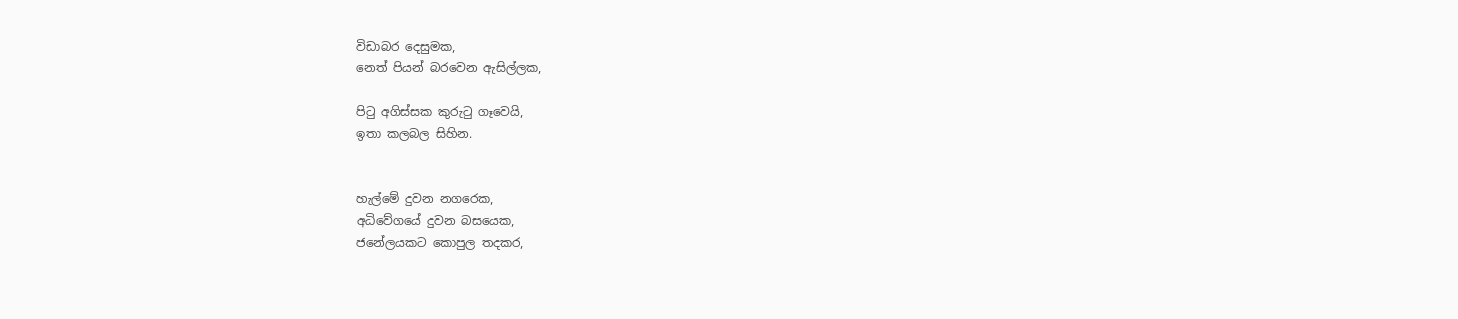විඩාබර දෙසුමක,
නෙත් පියන් බරවෙන ඇසිල්ලක,

පිටු අගිස්සක කුරුටු ගෑවෙයි,
ඉතා කලබල සිහින.


හැල්මේ දුවන නගරෙක,
අධිවේගයේ දුවන බසයෙක,
ජනේලයකට කොපුල තදකර,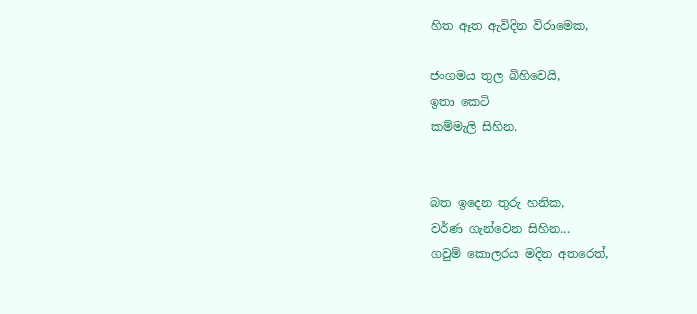හිත ඈත ඇවිදින විරාමෙක,

ජංගමය තුල බිහිවෙයි,
ඉතා කෙටි
කම්මැලි සිහින.


බත ඉදෙන තුරු හනික,
වර්ණ ගැන්වෙන සිහින...
ගවුම් කොලරය මදින අතරෙත්,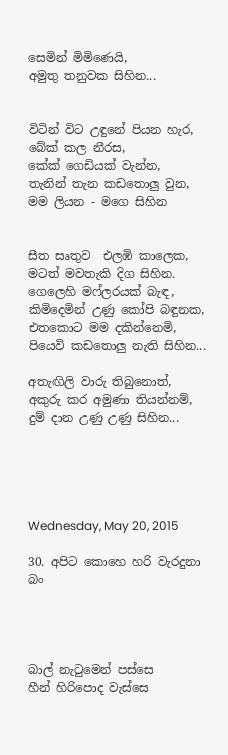සෙමින් මිමිණෙයි,
අමුතු තනුවක සිහින...


විටින් විට උඳුනේ පියන හැර,
බේක් කල නීරස,
කේක් ගෙඩියක් වැන්න,
තැනින් තැන කඩතොලු වුන,
මම ලියන - මගෙ සිහින


සීත සෘතුව  එලඹි කාලෙක,
මටත් මවතැකි දිග සිහින.
ගෙලෙහි මෆ්ලරයක් බැඳ,
කිමිදෙමින් උණු කෝපි බඳුනක,
එතකොට මම දකින්නෙමි,
පියෙවි කඩතොලු නැති සිහින...

අතැඟිලි වාරු තිබුනොත්,
අකුරු කර අමුණා තියන්නම්,
දුම් දාන උණු උණු සිහින...





Wednesday, May 20, 2015

30. අපිට කොහෙ හරි වැරදුනා බං




බාල් නැටුමෙන් පස්සෙ
හීන් හිරිපොද වැස්සෙ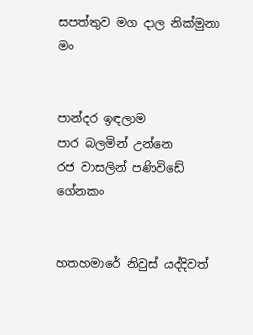සපත්තුව මග දාල නික්මුනා මං


පාන්දර ඉඳලාම
පාර බලමින් උන්නෙ
රජ වාසලින් පණිවිඩේ ගේනකං


හතහමාරේ නිවුස් යද්දිවත්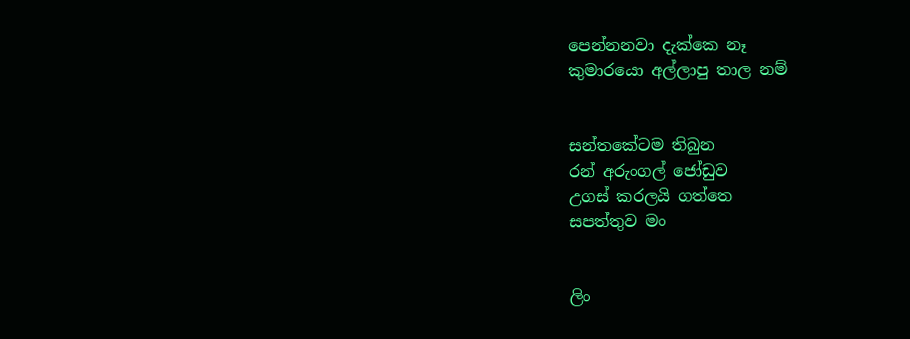පෙන්නනවා දැක්කෙ නෑ
කුමාරයො අල්ලාපු තාල නම්


සන්තකේටම තිබුන
රන් අරුංගල් ජෝඩුව
උගස් කරලයි ගත්තෙ
සපත්තුව මං


ලිං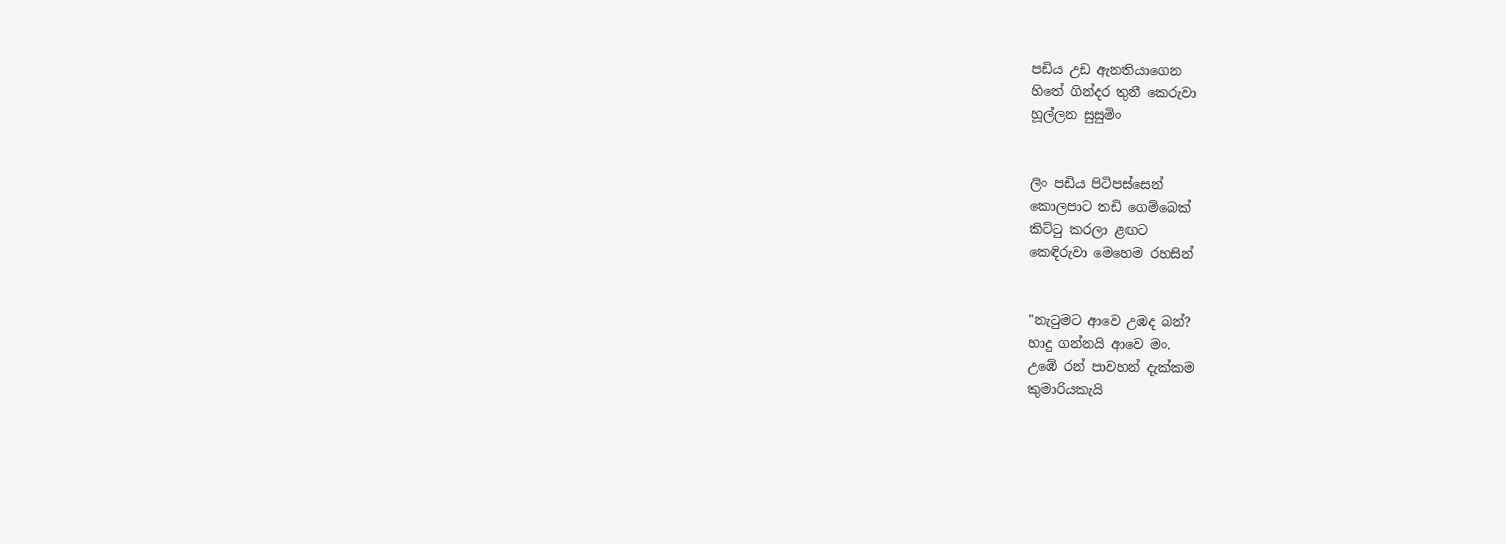පඩිය උඩ ඇනතියාගෙන
හිතේ ගින්දර තුනී කෙරුවා
හූල්ලන සුසුමිං


ලිං පඩිය පිටිපස්සෙන්
කොලපාට තඩි ගෙම්බෙක්
කිට්ටු කරලා ළඟට
කෙඳිරුවා මෙහෙම රහසින්


"නැටුමට ආවෙ උඹද බන්?
හාදු ගන්නයි ආවෙ මං.
උඹේ රන් පාවහන් දැක්කම
කුමාරියකැයි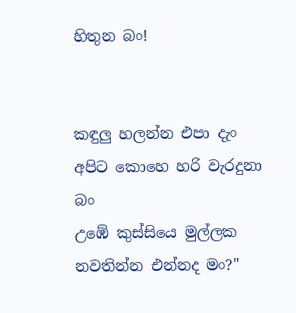හිතුන බං!


කඳුලු හලන්න එපා දැං
අපිට කොහෙ හරි වැරදුනා බං
උඹේ කුස්සියෙ මුල්ලක
නවතින්න එන්නද මං?"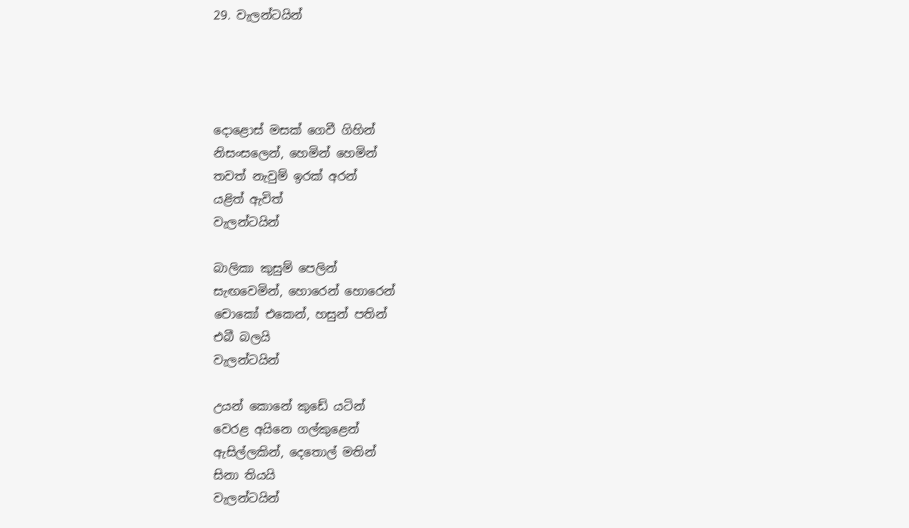29. වැලන්ටයින්




දොළොස් මසක් ගෙවී ගිහින්
නිසංසලෙන්, හෙමින් හෙමින්
තවත් නැවුම් ඉරක් අරන්
යළිත් ඇවිත්
වැලන්ටයින්

බාලිකා කුසුම් පෙලින්
සැඟවෙමින්, හොරෙන් හොරෙන්
චොකෝ එකෙන්, හසුන් පතින්
එබී බලයි
වැලන්ටයින්

උයන් කොනේ කුඩේ යටින්
වෙරළ අයිනෙ ගල්කුළෙන්
ඇසිල්ලකින්, දෙතොල් මතින්
සිනා තියයි
වැලන්ටයින්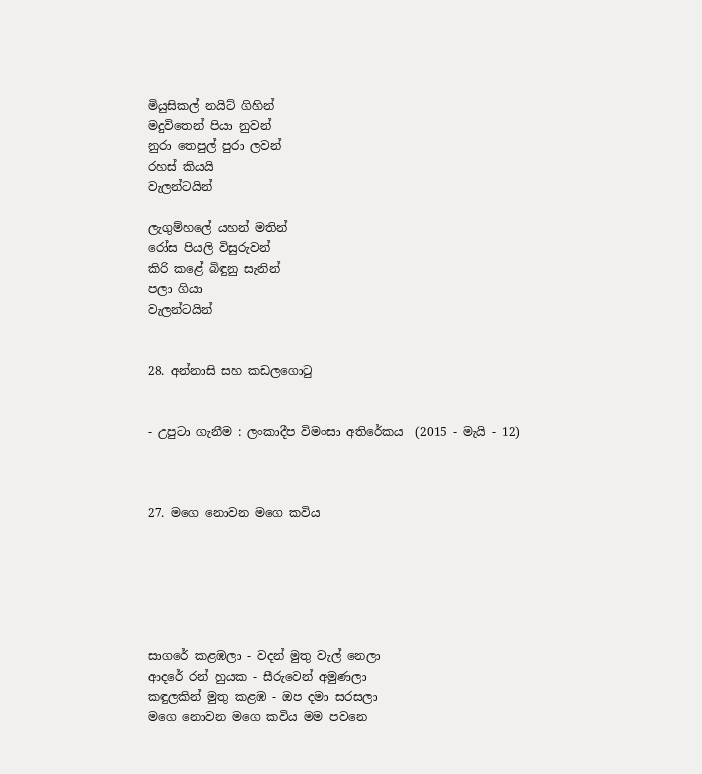මියුසිකල් නයිට් ගිහින්
මදුවිතෙන් පියා නුවන්
නුරා තෙපුල් පුරා ලවන්
රහස් කියයි
වැලන්ටයින්

ලැගුම්හලේ යහන් මතින්
රෝස පියලි විසුරුවන්
කිරි කළේ බිඳුනු සැනින්
පලා ගියා
වැලන්ටයින්


28. අන්නාසි සහ කඩලගොටු


- උපුටා ගැනීම : ලංකාදීප විමංසා අතිරේකය  (2015 - මැයි - 12)



27. මගෙ නොවන මගෙ කවිය






සාගරේ කළඹලා - වදන් මුතු වැල් නෙලා
ආදරේ රන් හුයක - සීරුවෙන් අමුණලා
කඳුලකින් මුතු කළඹ - ඔප දමා සරසලා
මගෙ නොවන මගෙ කවිය මම පවනෙ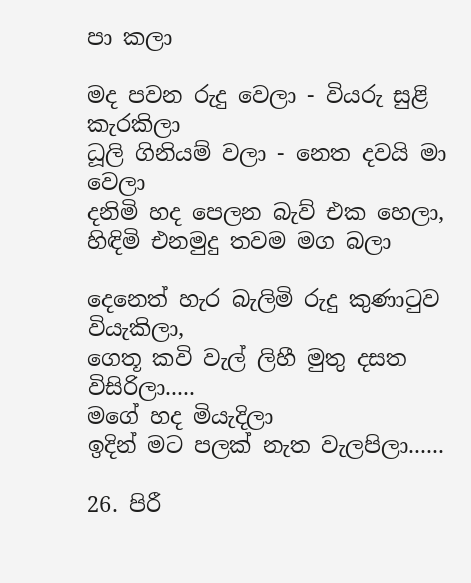පා කලා

මද පවන රුදු වෙලා - වියරු සුළි කැරකිලා
ධූලි ගිනියම් වලා - නෙත දවයි මා වෙලා
දනිමි හද පෙලන බැව් එක හෙලා,
හිඳිමි එනමුදු තවම මග බලා

දෙනෙත් හැර බැලිමි රුදු කුණාටුව වියැකිලා,
ගෙතූ කවි වැල් ලිහී මුතු දසත විසිරිලා.....
මගේ හද මියැදිලා
ඉදින් මට පලක් නැත වැලපිලා......

26. පිරී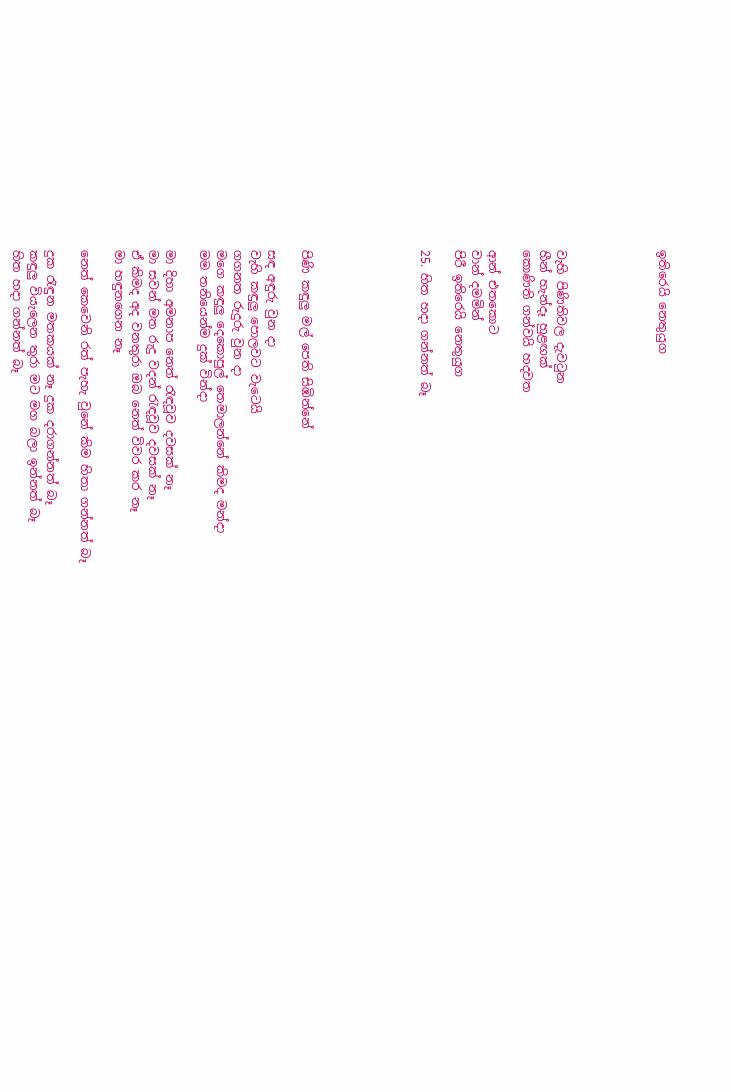ඉතිරෙයි නෙතුයුග





වැහි පිණිතිවල දැවටුන
හීන් හැන්දෑ හුළඟක්
කොණිති ගන්වයි හදවත

ආන් එතකොට
වාන් දමමින්
පිරී ඉතිරෙයි නෙතුයුග

25. හිත හදා ගන්නත් බෑ






පිණි කඳුලු මල් පෙති සිඹින්නේ

සඳ අඳුරු වුන දා
වැහි කඳුලු පොලවට වැටෙයි
ගගනත රුදුරු වුන දා
මගෙ කඳුලු දෙකොපුල් තෙමාලන්නේ කිමද මන්දා
මම තනියෙන්ම දුක් වින්දා

මා දිහා අමනාප නෙත් රැඳවූව දවසක් නෑ
මා සවන් මත රුදු වදන් රැඳවූව දවසක් නෑ
ඒ කිමද අද වනතුරා ඔබ නෙත් විවර කර නෑ
මා හඳුනගෙන නෑ

නෙත් කෙවෙනි රත් පැහැ වුනේ කිම හිතා ගන්නත් බෑ

දුක රැඳුන මතකයක් නෑ දුක දරාගන්නත් බෑ
කඳුලු වියැලෙන තුරා මට මග බලා ඉන්නත් බෑ
හිත හදා ගන්නත් බෑ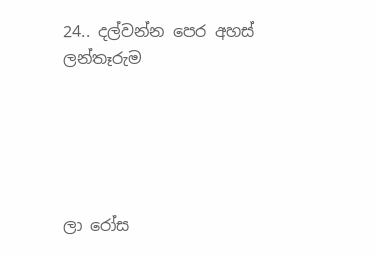24.. දල්වන්න පෙර අහස් ලන්තෑරුම





ලා රෝස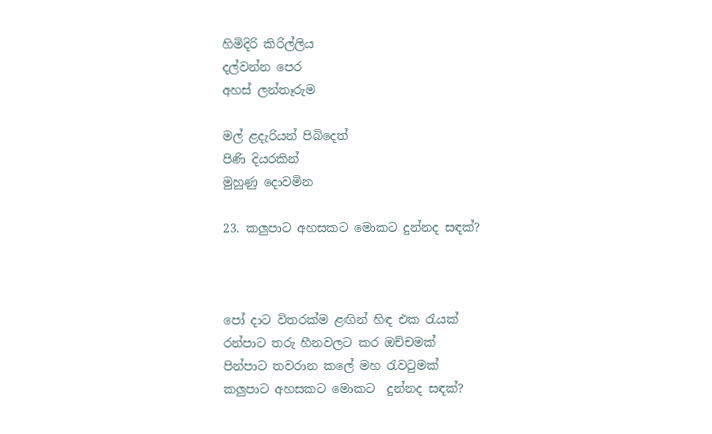හිමිදිරි කිරිල්ලිය
දල්වන්න පෙර
අහස් ලන්තෑරුම

මල් ළදැරියන් පිබිදෙත්
පිණි දියරකින්
මුහුණු දොවමින

23. කලුපාට අහසකට මොකට දුන්නද සඳක්?



පෝ දාට විතරක්ම ළඟින් හිඳ එක රැයක්
රන්පාට තරු හීනවලට කර ඔච්චමක්
පින්පාට තවරාන කලේ මහ රැවටුමක්
කලුපාට අහසකට මොකට  දුන්නද සඳක්?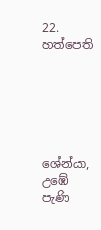22. හත්පෙති






ශේන්යා,
උඹේ පැණි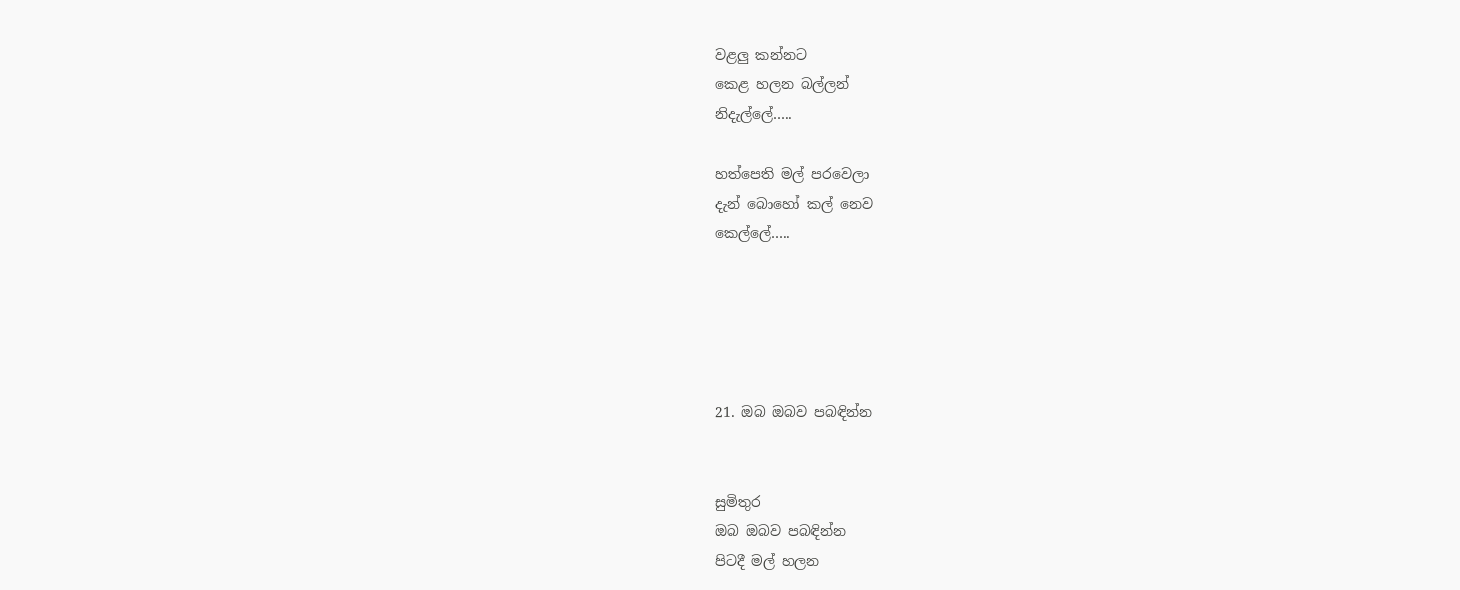වළලු කන්නට
කෙළ හලන බල්ලන්
නිදැල්ලේ…..

හත්පෙති මල් පරවෙලා
දැන් බොහෝ කල් නෙව
කෙල්ලේ…..





21. ඔබ ඔබව පබඳින්න


සුමිතුර
ඔබ ඔබව පබඳින්න
පිටදී මල් හලන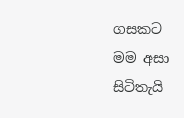ගසකට
මම අසා සිටිතැයි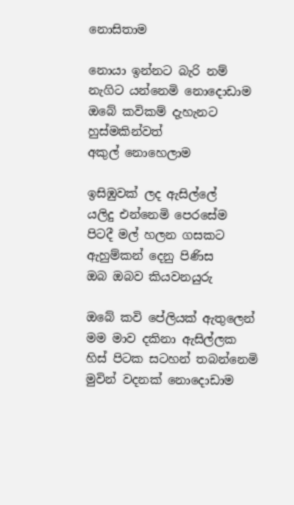නොසිතාම

නොයා ඉන්නට බැරි නම්
නැගිට යන්නෙමි නොදොඩාම
ඔබේ කවිකම් දැහැනට
හුස්මකින්වත්
අකුල් නොහෙලාම

ඉසිඹුවක් ලද ඇසිල්ලේ
යලිදු එන්නෙමි පෙරසේම
පිටදී මල් හලන ගසකට
ඇහුම්කන් දෙනු පිණිස
ඔබ ඔබව කියවනයුරු

ඔබේ කවි පේලියක් ඇතුලෙන්
මම මාව දකිනා ඇසිල්ලක
හිස් පිටක සටහන් තබන්නෙමි
මුවින් වදනක් නොදොඩාම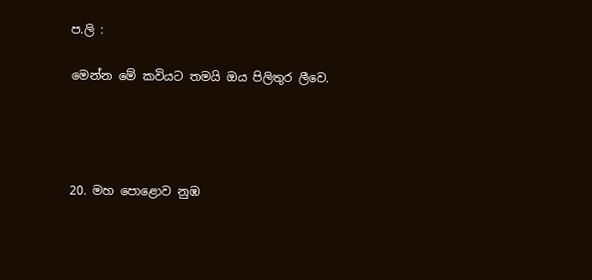ප.ලි :

මෙන්න මේ කවියට තමයි ඔය පිලිතුර ලීවෙ.




20. මහ පොළොව නුඹ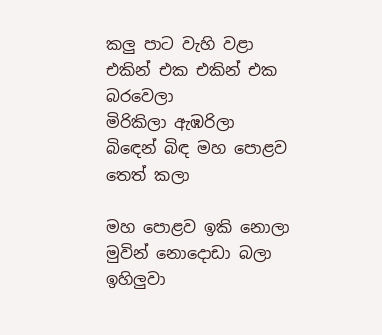කලු පාට වැහි වළා
එකින් එක එකින් එක බරවෙලා
මිරිකිලා ඇඹරිලා
බිඳෙන් බිඳ මහ පොළව තෙත් කලා

මහ පොළව ඉකි නොලා
මුවින් නොදොඩා බලා
ඉහිලුවා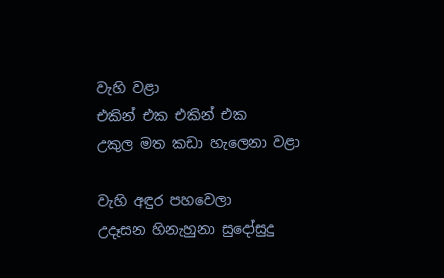වැහි වළා
එකින් එක එකින් එක
උකුල මත කඩා හැලෙනා වළා

වැහි අඳුර පහවෙලා
උදෑසන හිනැහුනා සුදෝසුදු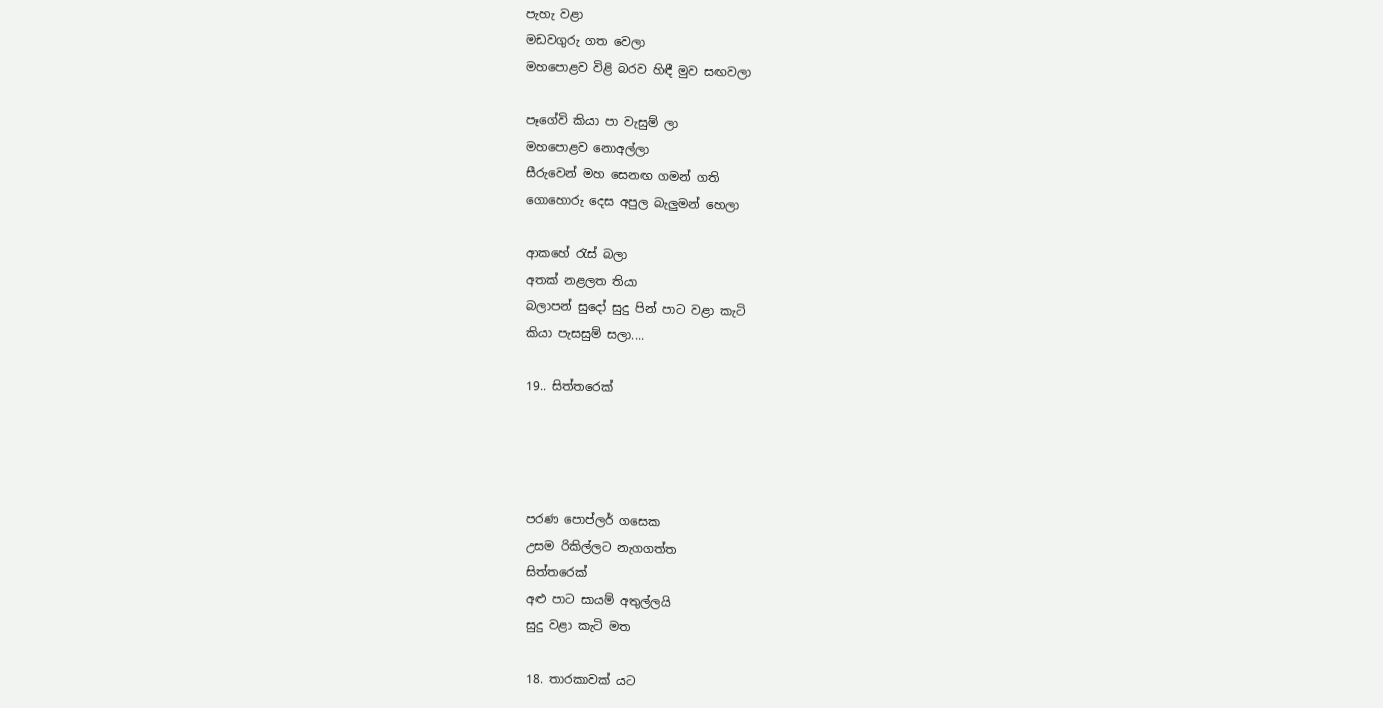පැහැ වළා
මඩවගුරු ගත වෙලා
මහපොළව විළි බරව හිඳී මුව සඟවලා

පෑගේවි කියා පා වැසුම් ලා
මහපොළව නොඅල්ලා
සීරුවෙන් මහ සෙනඟ ගමන් ගති
ගොහොරු දෙස අපුල බැලුමන් හෙලා

ආකහේ රැස් බලා
අතක් නළලත තියා
බලාපන් සුදෝ සුදු පින් පාට වළා කැටි
කියා පැසසුම් සලා....

19.. සිත්තරෙක්




පරණ පොප්ලර් ගසෙක
උසම රිකිල්ලට නැගගත්ත
සිත්තරෙක්
අළු පාට සායම් අතුල්ලයි
සුදු වළා කැටි මත

18. තාරකාවක් යට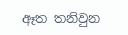ඈත තනිවුන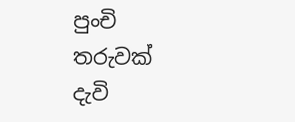පුංචි තරුවක්
දැවි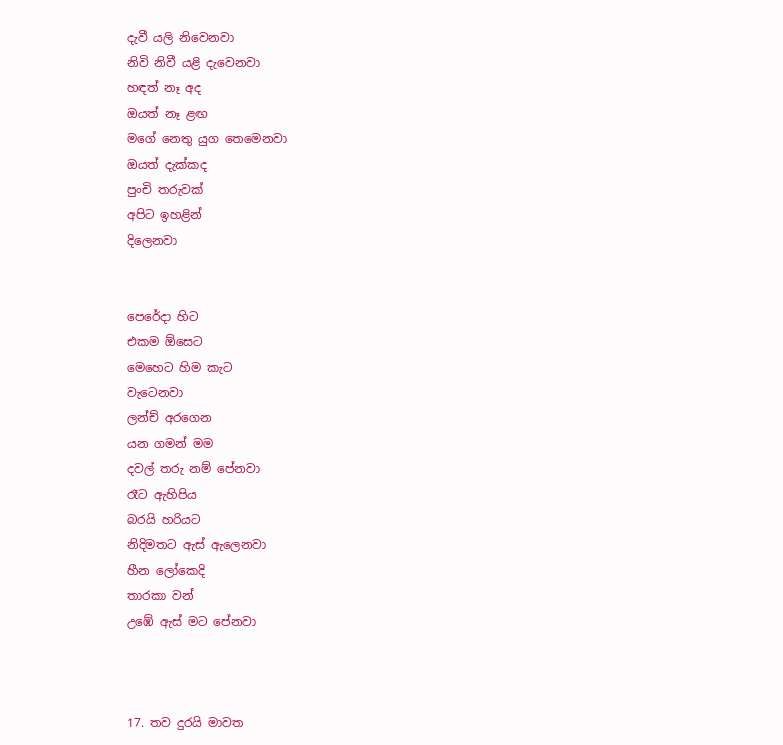දැවී යලි නිවෙනවා
නිවි නිවී යළි දැවෙනවා
හඳත් නෑ අද
ඔයත් නෑ ළඟ
මගේ නෙතු යුග තෙමෙනවා
ඔයත් දැක්කද
පුංචි තරුවක්
අපිට ඉහළින්
දිලෙනවා


පෙරේදා හිට
එකම ඕසෙට
මෙහෙට හිම කැට
වැටෙනවා
ලන්ච් අරගෙන
යන ගමන් මම
දවල් තරු නම් පේනවා
රෑට ඇහිපිය
බරයි හරියට
නිදිමතට ඇස් ඇලෙනවා
හීන ලෝකෙදි
තාරකා වන්
උඹේ ඇස් මට පේනවා



17. තව දුරයි මාවත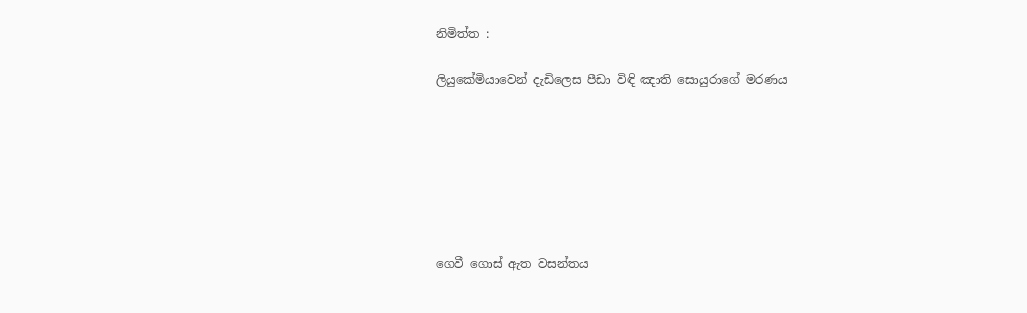නිමිත්ත :

ලියුකේමියාවෙන් දැඩිලෙස පීඩා විඳි ඤාති සොයුරාගේ මරණය







ගෙවී ගොස් ඇත වසන්තය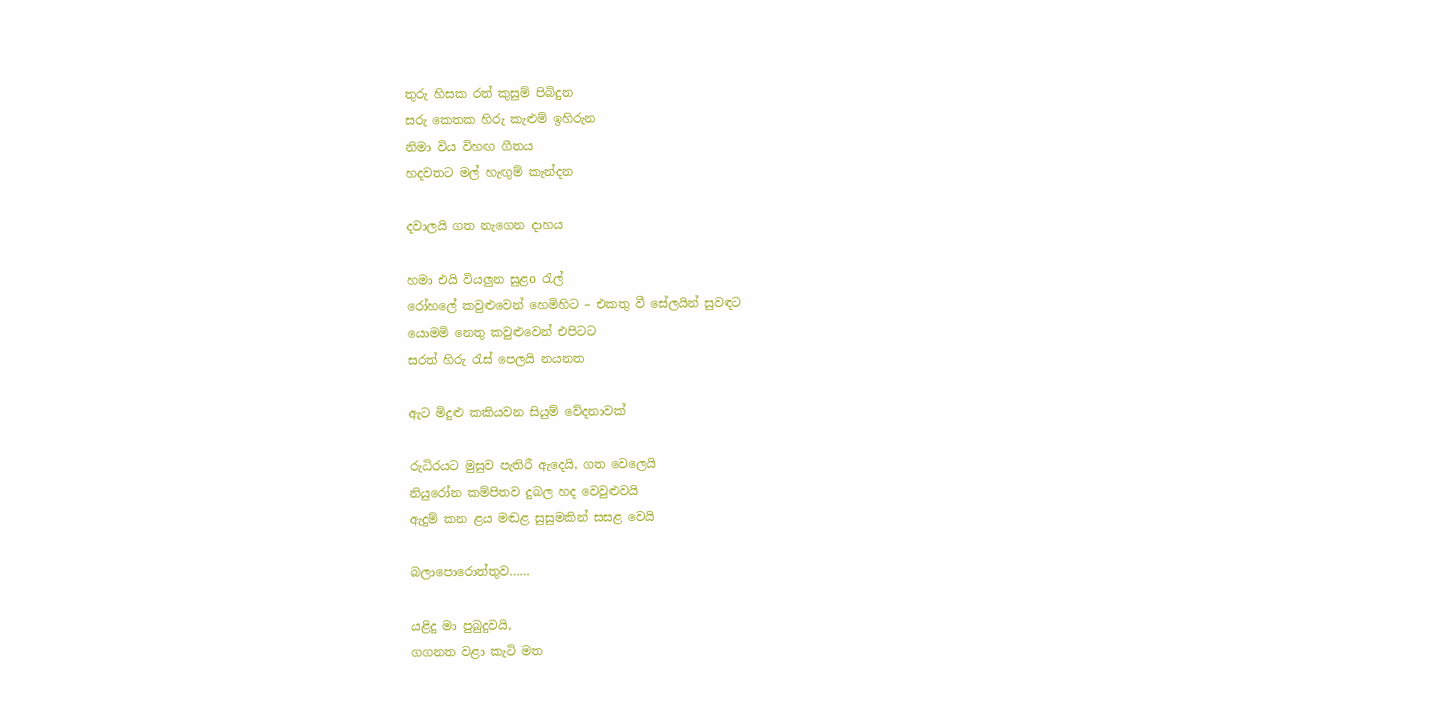තුරු හිසක රත් කුසුම් පිබිදුන
සරු කෙතක හිරු කැළුම් ඉහිරුන
නිමා විය විහඟ ගීතය
හදවතට මල් හැඟුම් කැන්දන

දවාලයි ගත නැගෙන දාහය

හමා එයි වියලුන සුළo රැල්
රෝහලේ කවුළුවෙන් හෙමිහිට – එකතු වී සේලයින් සුවඳට
යොමමි නෙතු කවුළුවෙන් එපිටට
සරත් හිරු රැස් පෙලයි නයනත

ඇට මිදුළු කකියවන සියුම් වේදනාවක්

රුධිරයට මුසුව පැතිරී ඇදෙයි, ගත වෙලෙයි
නියුරෝන කම්පිතව දුබල හද වෙවුළුවයි
ඇදුම් කන ළය මඬළ සුසුමකින් සසළ වෙයි

බලාපොරොත්තුව……

යළිදු මා පුබුදුවයි,
ගගනත වළා කැටි මත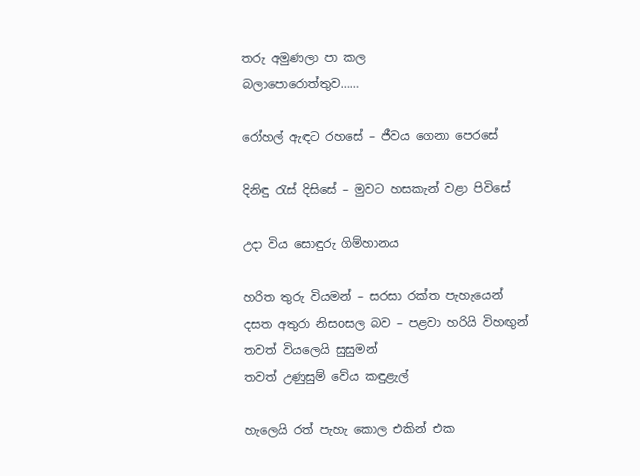තරු අමුණලා පා කල
බලාපොරොත්තුව……

රෝහල් ඇඳට රහසේ – ජීවය ගෙනා පෙරසේ

දිනිඳු රැස් දිසිසේ – මුවට හසකැන් වළා පිවිසේ

උදා විය සොඳුරු ගිම්හානය

හරිත තුරු වියමන් – සරසා රක්ත පැහැයෙන්
දසත අතුරා නිසoසල බව – පළවා හරියි විහඟුන්
තවත් වියලෙයි සුසුමන්
තවත් උණුසුම් වේය කඳුළැල්

හැලෙයි රත් පැහැ කොල එකින් එක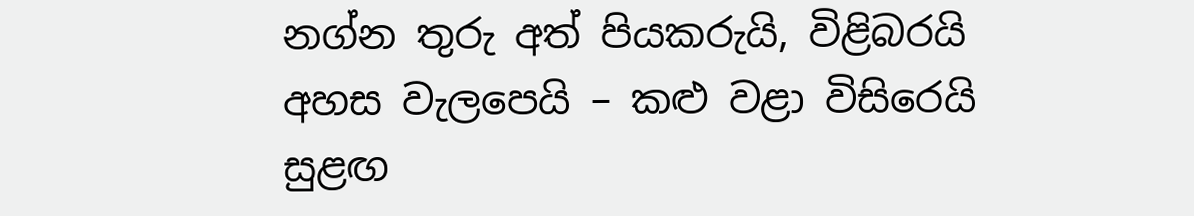නග්න තුරු අත් පියකරුයි, විළිබරයි
අහස වැලපෙයි – කළු වළා විසිරෙයි
සුළඟ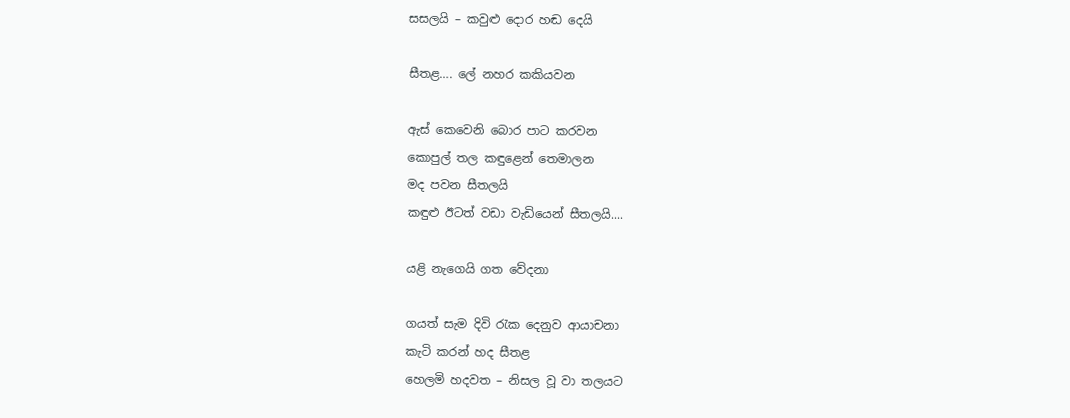සසලයි – කවුළු දොර හඬ දෙයි

සීතළ…. ලේ නහර කකියවන

ඇස් කෙවෙනි බොර පාට කරවන
කොපුල් තල කඳුළෙන් තෙමාලන
මද පවන සීතලයි
කඳුළු ඊටත් වඩා වැඩියෙන් සීතලයි....

යළි නැගෙයි ගත වේදනා

ගයත් සැම දිවි රැක දෙනුව ආයාචනා
කැටි කරන් හද සීතළ
හෙලමි හදවත – නිසල වූ වා තලයට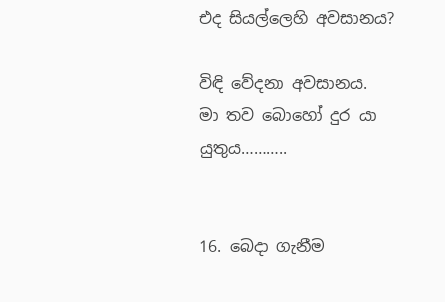එද සියල්ලෙහි අවසානය?

විඳි වේදනා අවසානය.
මා තව බොහෝ දුර යා යුතුය………..


16. බෙදා ගැනීම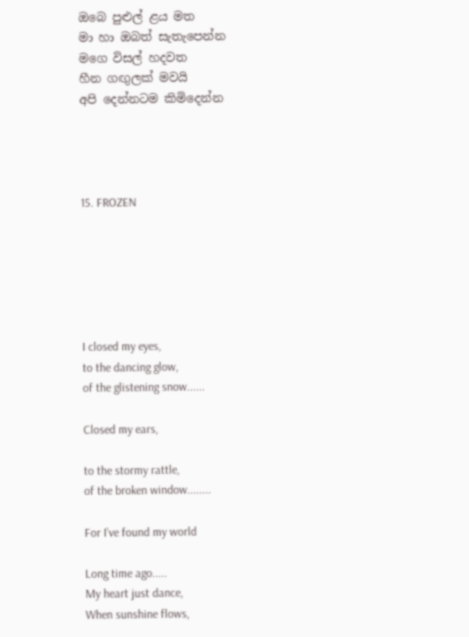ඔබෙ පුළුල් ළය මත
මා හා ඔබත් සැතැපෙන්න
මගෙ විසල් හදවත
හීන ගඟුලක් මවයි
අපි දෙන්නටම කිමිදෙන්න




15. FROZEN






I closed my eyes,
to the dancing glow,
of the glistening snow......

Closed my ears,

to the stormy rattle,
of the broken window........

For I’ve found my world

Long time ago.....
My heart just dance,
When sunshine flows,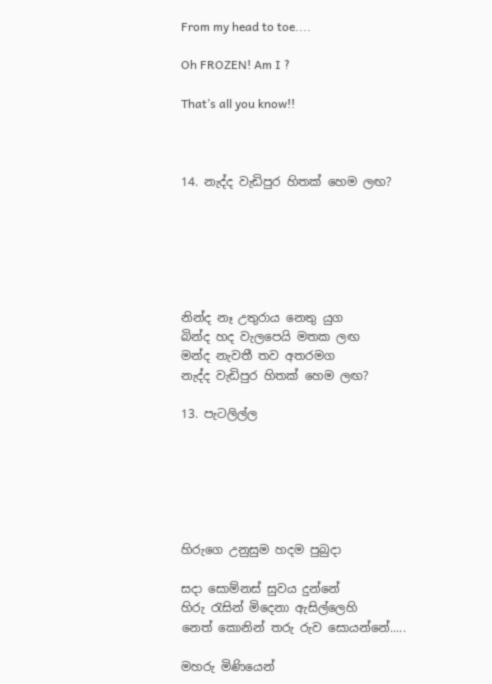From my head to toe....

Oh FROZEN! Am I ?

That’s all you know!!



14. නැද්ද වැඩිපුර හිතක් හෙම ලඟ?






නින්ද නෑ උතුරාය නෙතු යුග
බින්ද හද වැලපෙයි මතක ලඟ
මන්ද නැවතී තව අතරමග
නැද්ද වැඩිපුර හිතක් හෙම ලඟ?

13. පැටලිල්ල






හිරුගෙ උනුසුම හදම පුබුදා

සදා සොම්නස් සුවය දුන්නේ
හිරු රැසින් මිදෙනා ඇසිල්ලෙහි
නෙත් කොනින් තරු රුව සොයන්නේ.....

මහරු මිණියෙන්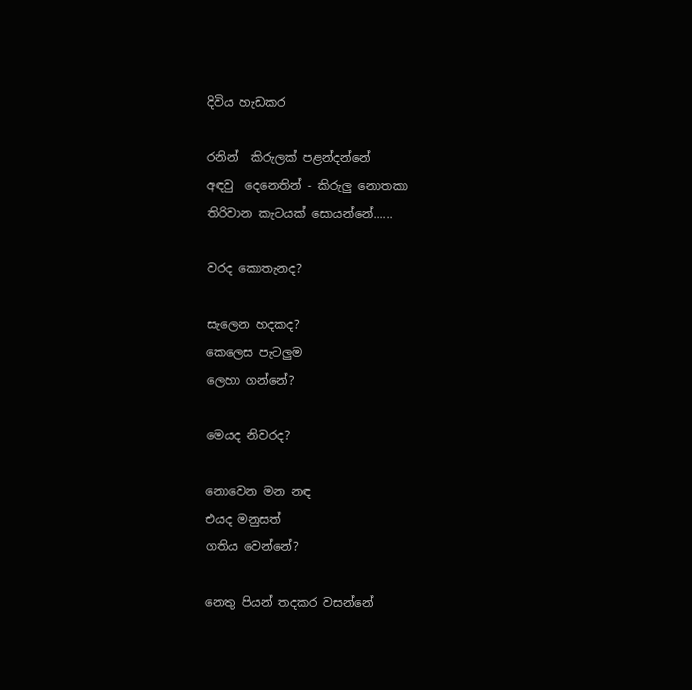දිවිය හැඩකර

රනින්  කිරුලක් පළන්දන්නේ
අඳවු  දෙනෙතින් - කිරුලු නොතකා
තිරිවාන කැටයක් සොයන්නේ......

වරද කොතැනද?

සැලෙන හදකද?
කෙලෙස පැටලුම
ලෙහා ගන්නේ?

මෙයද නිවරද?

නොවෙන මන නඳ
එයද මනුසත්
ගතිය වෙන්නේ?

නෙතු පියන් තදකර වසන්නේ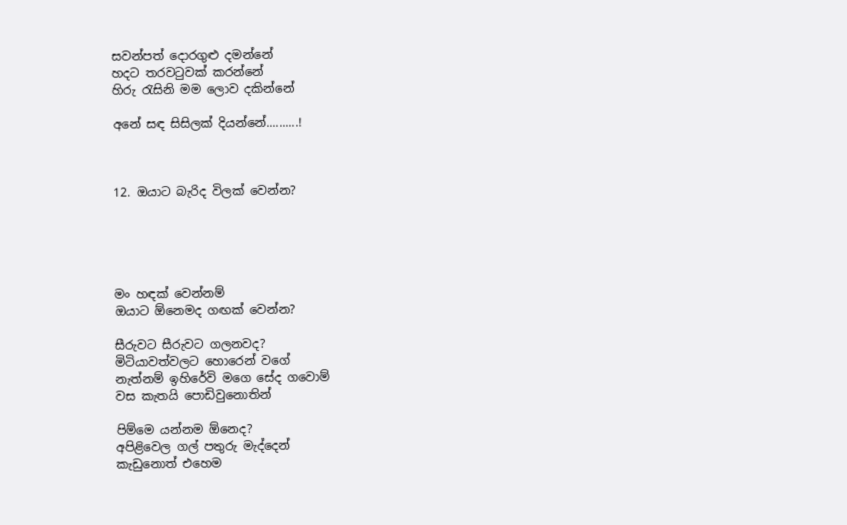සවන්පත් දොරගුළු දමන්නේ
හදට තරවටුවක් කරන්නේ
හිරු රැසිනි මම ලොව දකින්නේ

අනේ සඳ සිසිලක් දියන්නේ..........!



12. ඔයාට බැරිද විලක් වෙන්න?





මං හඳක් වෙන්නම්
ඔයාට ඕනෙමද ගඟක් වෙන්න?

සීරුවට සීරුවට ගලනවද?
මිටියාවත්වලට හොරෙන් වගේ
නැත්නම් ඉහිරේවි මගෙ සේද ගවොම්
වස කැතයි පොඩිවුනොතින්

පිම්මෙ යන්නම ඕනෙද?
අපිළිවෙල ගල් පතුරු මැද්දෙන්
කැඩුනොත් එහෙම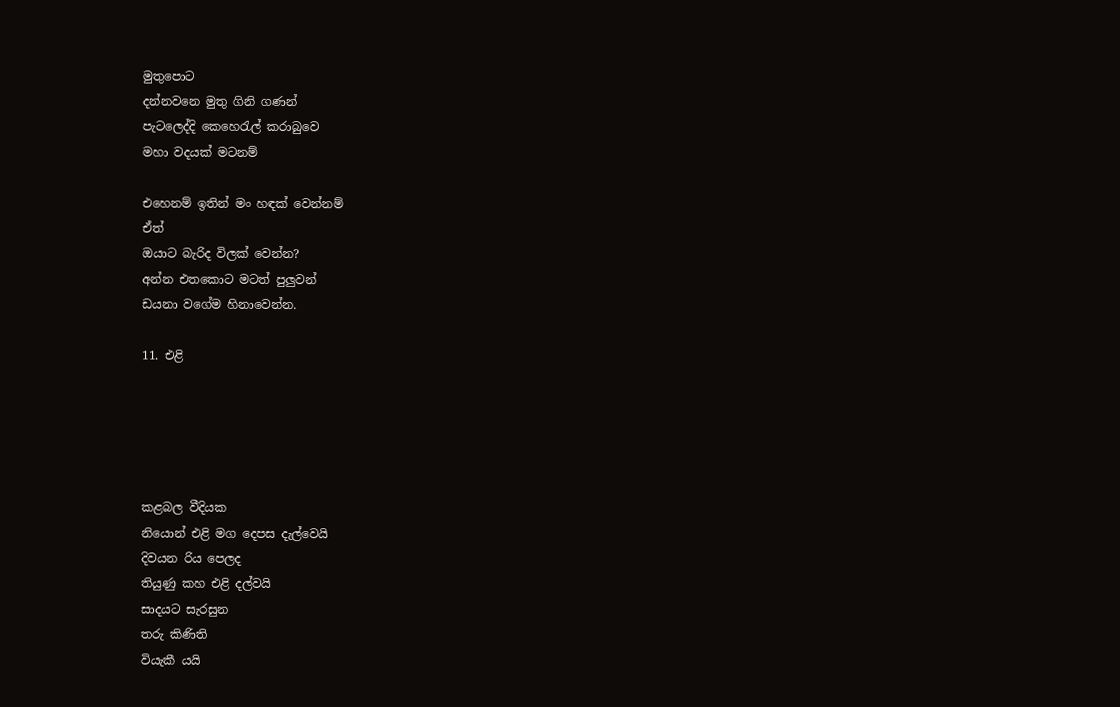මුතුපොට
දන්නවනෙ මුතු ගිනි ගණන්
පැටලෙද්දි කෙහෙරැල් කරාබුවෙ
මහා වදයක් මටනම්

එහෙනම් ඉතින් මං හඳක් වෙන්නම්
ඒත්
ඔයාට බැරිද විලක් වෙන්න?
අන්න එතකොට මටත් පුලුවන්
ඩයනා වගේම හිනාවෙන්න.

11. එළි





කළබල වීදියක
නියොන් එළි මග දෙපස දැල්වෙයි
දිවයන රිය පෙලද
තියුණු කහ එළි දල්වයි
සාදයට සැරසුන
තරු කිණිති
වියැකී යයි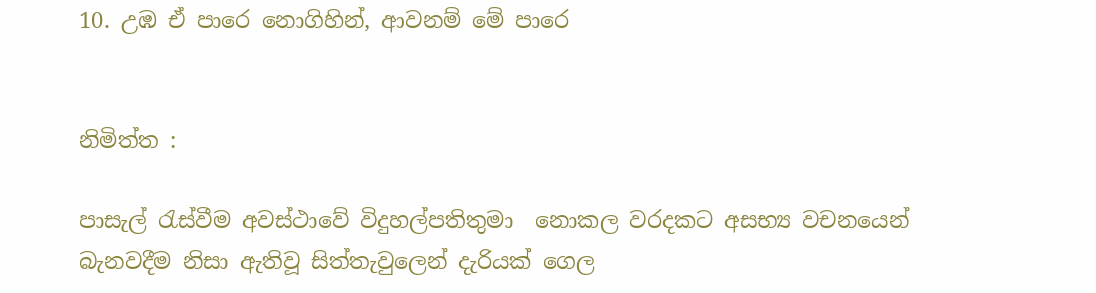10. උඹ ඒ පාරෙ නොගිහින්, ආවනම් මේ පාරෙ


නිමිත්ත :

පාසැල් රැස්වීම අවස්ථාවේ විදුහල්පතිතුමා  නොකල වරදකට අසභ්‍ය වචනයෙන් බැනවදීම නිසා ඇතිවූ සිත්තැවුලෙන් දැරියක් ගෙල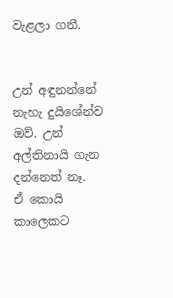වැළලා ගනී.


උන් අඳුනන්නේ නැහැ දුයිශේන්ව
ඔව්. උන් අල්තිනායි ගැන දන්නෙත් නෑ.
ඒ කොයි කාලෙකට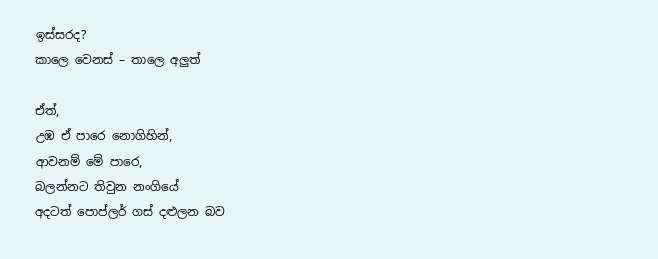ඉස්සරද?
කාලෙ වෙනස් – තාලෙ අලුත්

ඒත්,
උඹ ඒ පාරෙ නොගිහින්,
ආවනම් මේ පාරෙ,
බලන්නට තිවුන නංගියේ
අදටත් පොප්ලර් ගස් දළුලන බව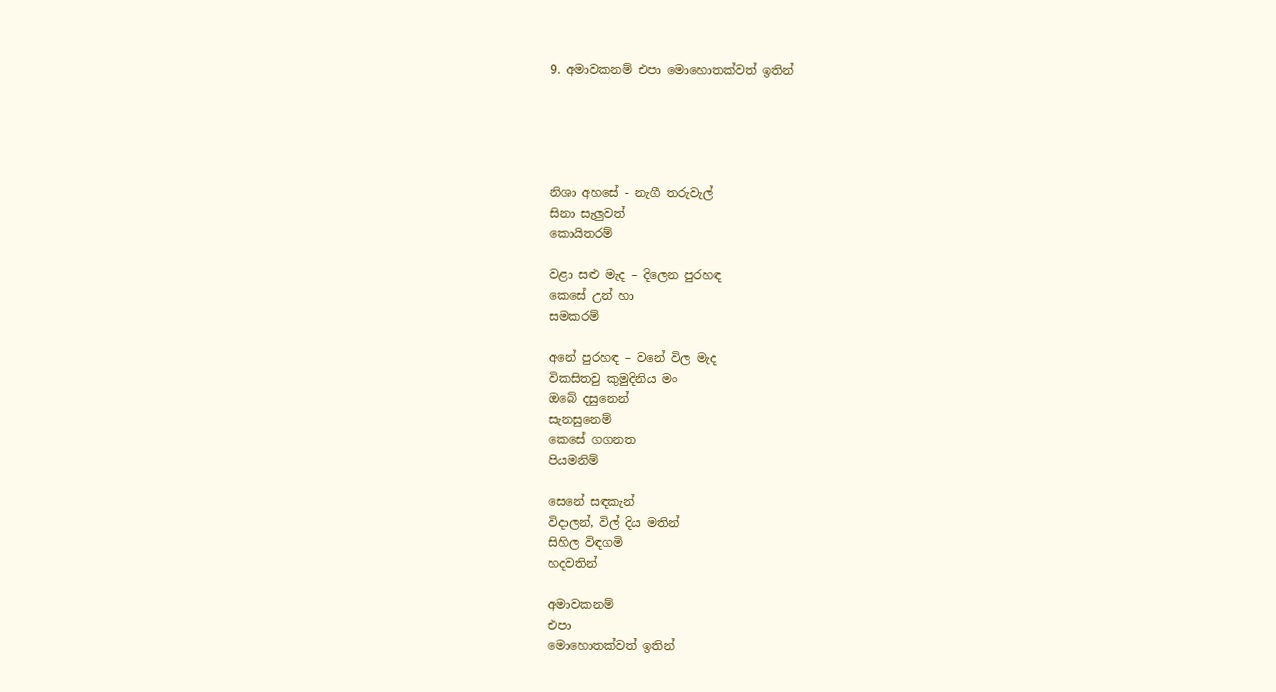9. අමාවකනම් එපා මොහොතක්වත් ඉතින්





නිශා අහසේ - නැගී තරුවැල්
සිනා සැලුවත්
කොයිතරම්

වළා සළු මැද – දිලෙන පුරහඳ
කෙසේ උන් හා
සමකරම්

අනේ පුරහඳ – වනේ විල මැද
විකසිතවු කුමුදිනිය මං
ඔබේ දසුනෙන්
සැනසුනෙම්
කෙසේ ගගනත
පියමනිම්

සෙනේ සඳකැන්
විදාලන්, විල් දිය මතින්
සිහිල විඳගමි
හදවතින්

අමාවකනම්
එපා
මොහොතක්වත් ඉතින්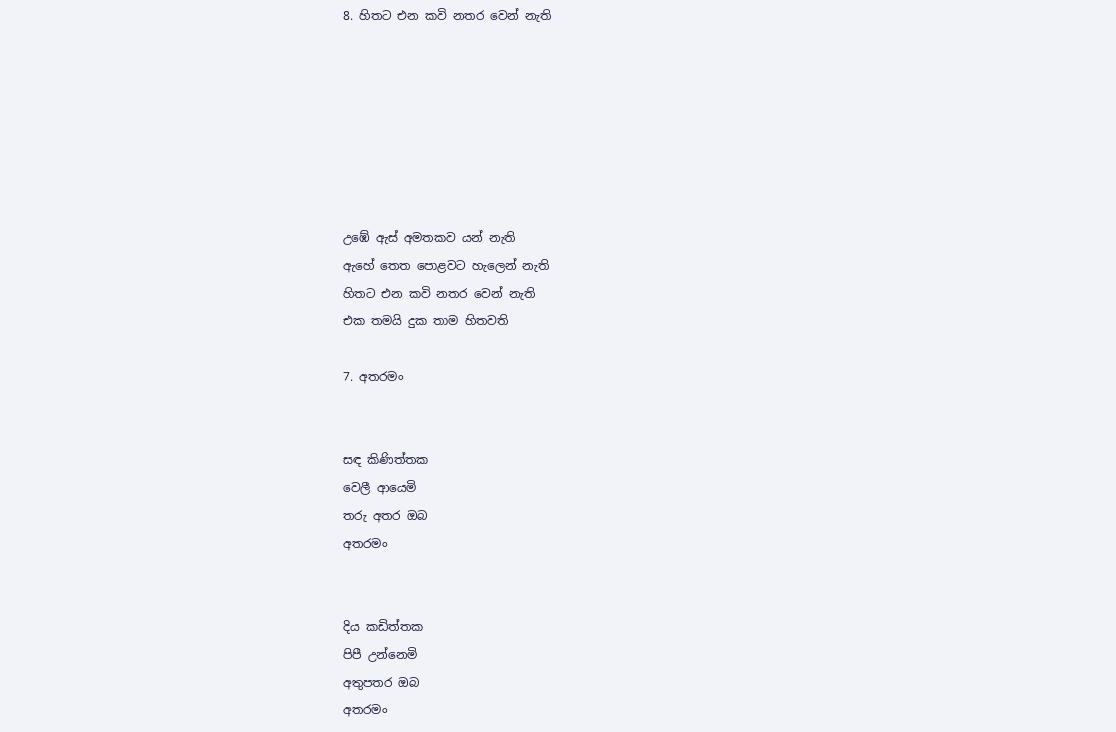8. හිතට එන කවි නතර වෙන් නැති







උඹේ ඇස් අමතකව යන් නැති
ඇහේ තෙත පොළවට හැලෙන් නැති
හිතට එන කවි නතර වෙන් නැති
එක තමයි දුක තාම හිතවති

7. අතරමං


සඳ කිණිත්තක
වෙලී ආයෙමි
තරු අතර ඔබ
අතරමං


දිය කඩිත්තක
පිපී උන්නෙමි
අතුපතර ඔබ
අතරමං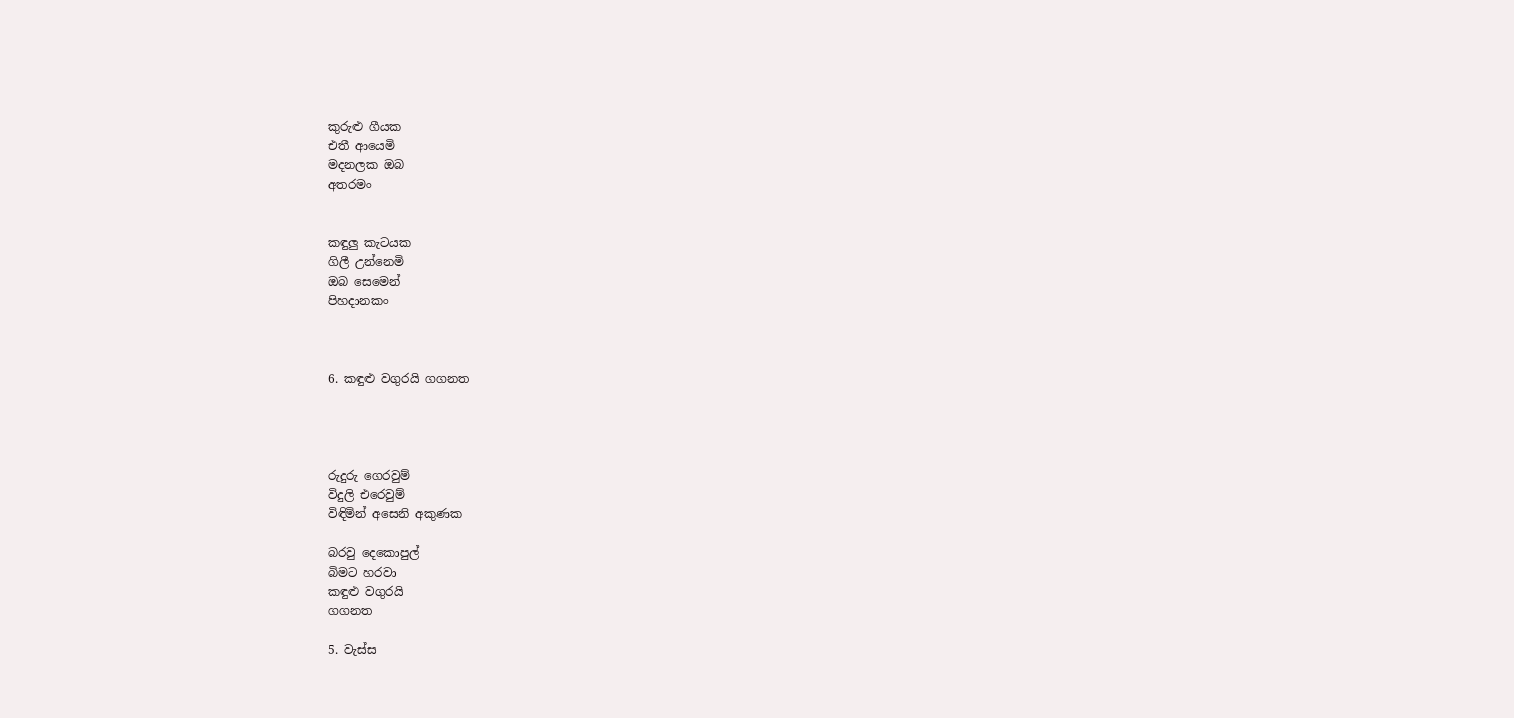කුරුළු ගීයක
එතී ආයෙමි
මදනලක ඔබ
අතරමං


කඳුලු කැටයක
ගිලී උන්නෙමි
ඔබ සෙමෙන්
පිහදානකං



6. කඳුළු වගුරයි ගගනත




රුදුරු ගෙරවුම්
විදුලි එරෙවුම්
විඳිමින් අසෙනි අකුණක

බරවු දෙකොපුල්
බිමට හරවා
කඳුළු වගුරයි
ගගනත

5. වැස්ස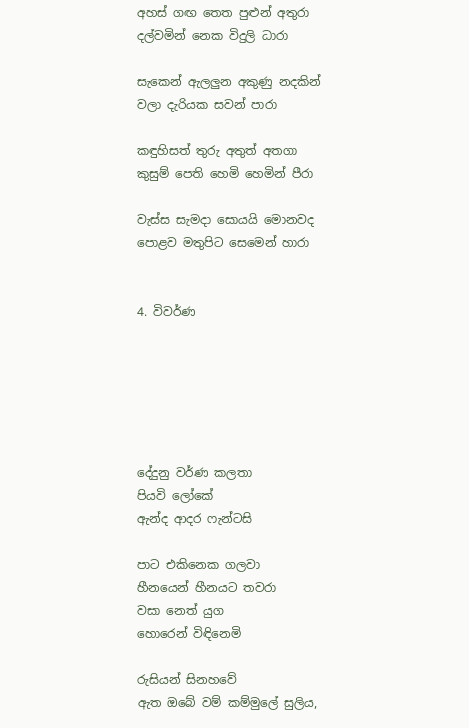අහස් ගඟ තෙත පුළුන් අතුරා
දල්වමින් නෙක විදුලි ධාරා

සැකෙන් ඇලලුන අකුණු නදකින්
වලා දැරියක සවන් පාරා

කඳුහිසත් තුරු අතුත් අතගා
කුසුම් පෙති හෙමි හෙමින් පීරා

වැස්ස සැමදා සොයයි මොනවද
පොළව මතුපිට සෙමෙන් හාරා


4. විවර්ණ






දේදුනු වර්ණ කලතා
පියවි ලෝකේ
ඇන්ද ආදර ෆැන්ටසි

පාට එකිනෙක ගලවා
හීනයෙන් හීනයට තවරා
වසා නෙත් යුග
හොරෙන් විඳිනෙමි

රුසියන් සිනහවේ
ඇත ඔබේ වම් කම්මුලේ සුලිය,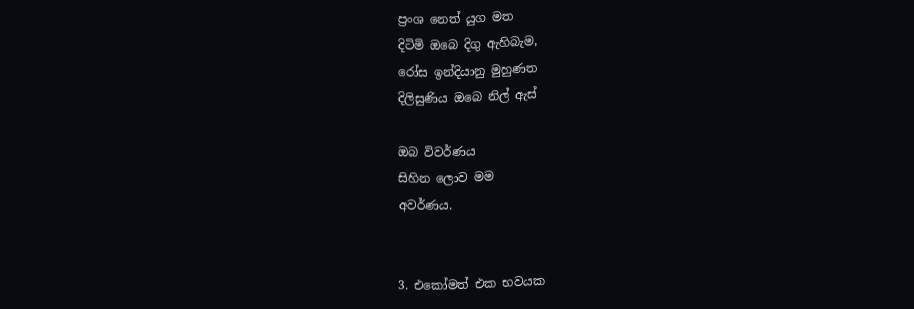ප්‍රංශ නෙත් යුග මත
දිටිමි ඔබෙ දිගු ඇහිබැම,
රෝස ඉන්දියානු මුහුණත
දිලිසුණිය ඔබෙ නිල් ඇස්

ඔබ විවර්ණය
සිහින ලොව මම
අවර්ණය.


3. එකෝමත් එක භවයක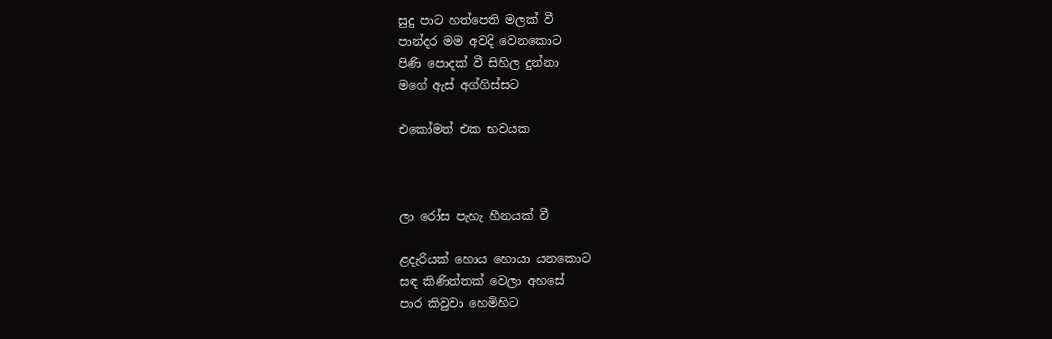සුදු පාට හත්පෙති මලක් වී
පාන්දර මම අවදි වෙනකොට
පිණි පොදක් වී සිහිල දුන්නා
මගේ ඇස් අග්ගිස්සට

එකෝමත් එක භවයක



ලා රෝස පැහැ හීනයක් වී

ළදැරියක් හොය හොයා යනකොට
සඳ කිණිත්තක් වෙලා අහසේ
පාර කිවුවා හෙමිහිට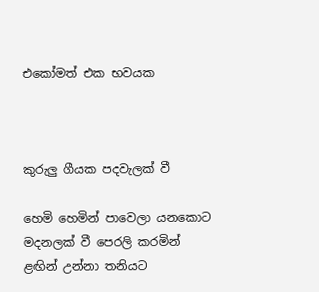එකෝමත් එක භවයක



කුරුලු ගීයක පදවැලක් වී

හෙමි හෙමින් පාවෙලා යනකොට
මදනලක් වී පෙරලි කරමින්
ළඟින් උන්නා තනියට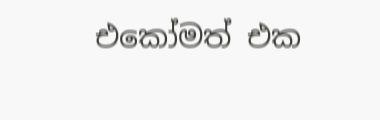එකෝමත් එක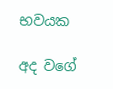භවයක

අද වගේ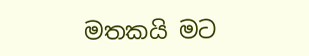මතකයි මට